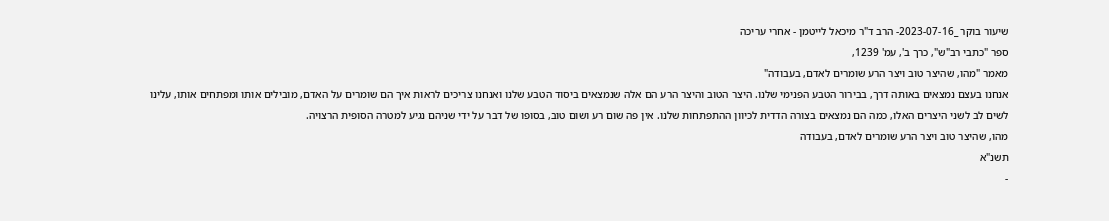שיעור בוקר _2023-07-16- הרב ד"ר מיכאל לייטמן - אחרי עריכה
ספר "כתבי רב"ש", כרך ב', עמ' 1239,
מאמר "מהו, שהיצר טוב ויצר הרע שומרים לאדם, בעבודה"
אנחנו בעצם נמצאים באותה דרך, בבירור הטבע הפנימי שלנו. היצר הטוב והיצר הרע הם אלה שנמצאים ביסוד הטבע שלנו ואנחנו צריכים לראות איך הם שומרים על האדם, מובילים אותו ומפתחים אותו, עלינו לשים לב לשני היצרים האלו, כמה הם נמצאים בצורה הדדית לכיוון ההתפתחות שלנו. אין פה שום רע ושום טוב, בסופו של דבר על ידי שניהם נגיע למטרה הסופית הרצויה.
מהו, שהיצר טוב ויצר הרע שומרים לאדם, בעבודה
תשנ"א
-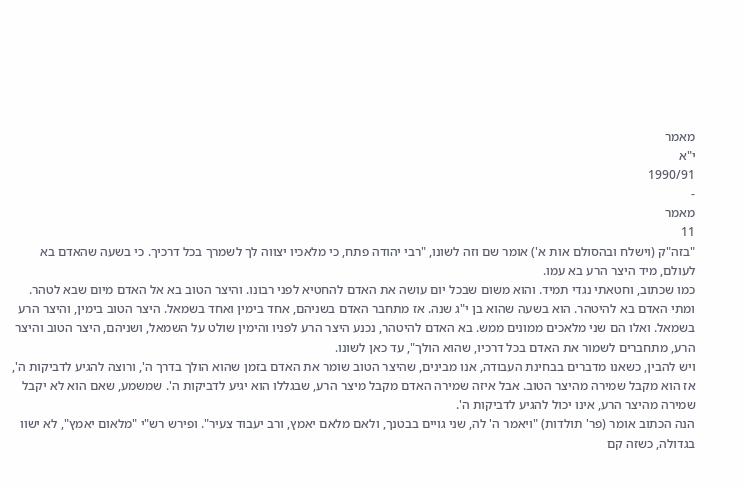מאמר
י"א
1990/91
-
מאמר
11
"בזה"ק (וישלח ובהסולם אות א') אומר שם וזה לשונו, "רבי יהודה פתח, כי מלאכיו יצווה לך לשמרך בכל דרכיך. כי בשעה שהאדם בא לעולם, מיד היצר הרע בא עמו.
כמו שכתוב, וחטאתי נגדי תמיד. והוא משום שבכל יום עושה את האדם להחטיא לפני רבונו. והיצר הטוב בא אל האדם מיום שבא לטהר. ומתי האדם בא להיטהר. הוא בשעה שהוא בן י"ג שנה. אז מתחבר האדם בשניהם, אחד בימין ואחד בשמאל. היצר הטוב בימין, והיצר הרע בשמאל. ואלו הם שני מלאכים ממונים ממש. בא האדם להיטהר, נכנע היצר הרע לפניו והימין שולט על השמאל, ושניהם, היצר הטוב והיצר הרע, מתחברים לשמור את האדם בכל דרכיו, שהוא הולך", עד כאן לשונו.
ויש להבין, כשאנו מדברים בבחינת העבודה, אנו מבינים, שהיצר הטוב שומר את האדם בזמן שהוא הולך בדרך ה', ורוצה להגיע לדביקות ה', אז הוא מקבל שמירה מהיצר הטוב. אבל איזה שמירה האדם מקבל מיצר הרע, שבגללו הוא יגיע לדביקות ה'. שמשמע, שאם הוא לא יקבל שמירה מהיצר הרע, אינו יכול להגיע לדביקות ה'.
הנה הכתוב אומר (פר' תולדות) "ויאמר ה' לה, שני גויים בבטנך, ולאם מלאם יאמץ, ורב יעבוד צעיר". ופירש רש"י "מלאום יאמץ", לא ישוו בגדולה, כשזה קם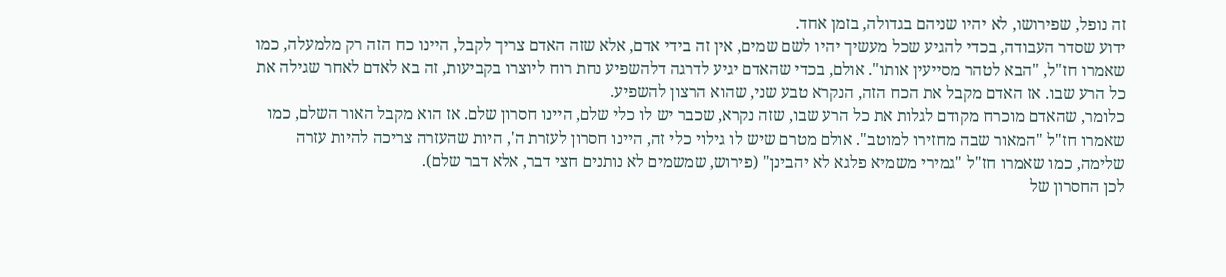זה נופל, שפירושו, לא יהיו שניהם בגדולה, בזמן אחד.
ידוע שסדר העבודה, בכדי להגיע שכל מעשיך יהיו לשם שמים, אין זה בידי אדם, אלא שזה האדם צריך לקבל, היינו כח הזה רק מלמעלה, כמו שאמרו חז"ל, "הבא לטהר מסייעין אותו". אולם, בכדי שהאדם יגיע לדרגה דלהשפיע נחת רוח ליוצרו בקביעות, זה בא לאדם לאחר שגילה את כל הרע שבו. אז האדם מקבל את הכח הזה, הנקרא טבע שני, שהוא הרצון להשפיע.
כלומר, שהאדם מוכרח מקודם לגלות את כל הרע שבו, שזה נקרא, שכבר יש לו כלי שלם, היינו חסרון שלם. אז הוא מקבל האור השלם, כמו שאמרו חז"ל "המאור שבה מחזירו למוטב". אולם מטרם שיש לו גילוי כלי זה, היינו חסרון לעזרת ה', היות שהעזרה צריכה להיות עזרה שלימה, כמו שאמרו חז"ל "גמירי משמיא פלגא לא יהבינן" (פירוש, שמשמים לא נותנים חצי דבר, אלא דבר שלם).
לכן החסרון של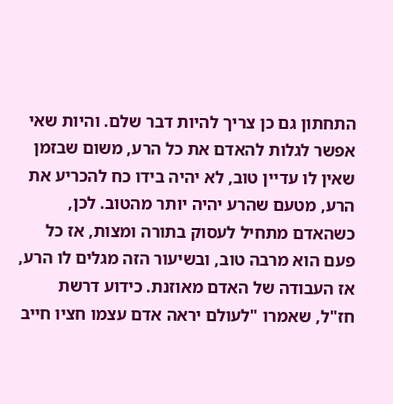התחתון גם כן צריך להיות דבר שלם. והיות שאי אפשר לגלות להאדם את כל הרע, משום שבזמן שאין לו עדיין טוב, לא יהיה בידו כח להכריע את הרע, מטעם שהרע יהיה יותר מהטוב. לכן, כשהאדם מתחיל לעסוק בתורה ומצות, אז כל פעם הוא מרבה טוב, ובשיעור הזה מגלים לו הרע, אז העבודה של האדם מאוזנת. כידוע דרשת חז"ל, שאמרו "לעולם יראה אדם עצמו חציו חייב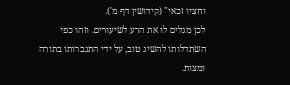וחציו זכאי" (קידושין דף מ').
לכן מגלים לו את הרע לשיעורים. וזהו כפי השתדלותו להשיג טוב, על ידי התגברותו בתורה ומצות.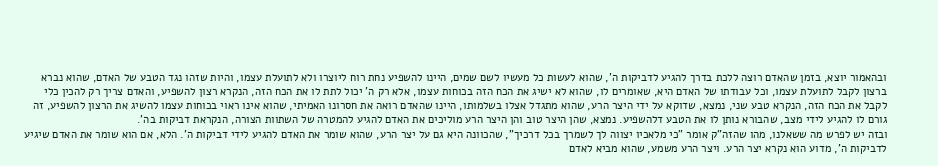ובהאמור יוצא, בזמן שהאדם רוצה ללכת בדרך להגיע לדביקות ה', שהוא לעשות כל מעשיו לשם שמים, היינו להשפיע נחת רוח ליוצרו ולא לתועלת עצמו, והיות שזהו נגד הטבע של האדם, שהוא נברא ברצון לקבל לתועלת עצמו, וכל עבודתו של האדם היא, שאומרים לו, שהוא לא ישיג את הכח הזה בכוחות עצמו, אלא רק ה' יכול לתת לו את הכח הזה, הנקרא רצון להשפיע, והאדם צריך רק להכין כלי לקבל את הכח הזה, הנקרא טבע שני, נמצא, שדוקא על ידי היצר הרע, שהוא מתגדל אצלו בשלמותו, היינו שהאדם רואה את חסרונו האמיתי, שהוא אינו ראוי בכוחות עצמו להשיג את הרצון להשפיע, זה גורם לו להגיע לידי מצב, שהבורא נותן לו את הטבע דלהשפיע. נמצא, שהן היצר טוב והן היצר הרע מוליכים את האדם להגיע להמטרה של השתוות הצורה, הנקראת דביקות בה'.
ובזה יש לפרש מה ששאלנו, מהו שהזה"ק אומר "כי מלאכיו יצווה לך לשמרך בכל דרכיך", שהכוונה היא גם על יצר הרע, שהוא שומר את האדם להגיע לידי דביקות ה'. הלא, אם הוא שומר את האדם שיגיע לדביקות ה', מדוע הוא נקרא יצר הרע. ויצר הרע משמע, שהוא מביא לאדם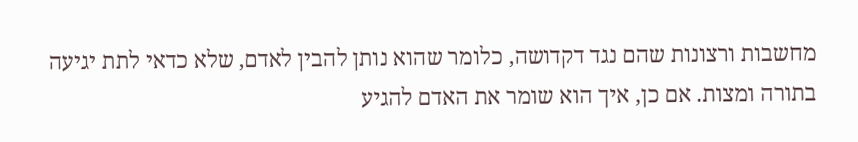מחשבות ורצונות שהם נגד דקדושה, כלומר שהוא נותן להבין לאדם, שלא כדאי לתת יגיעה בתורה ומצות. אם כן, איך הוא שומר את האדם להגיע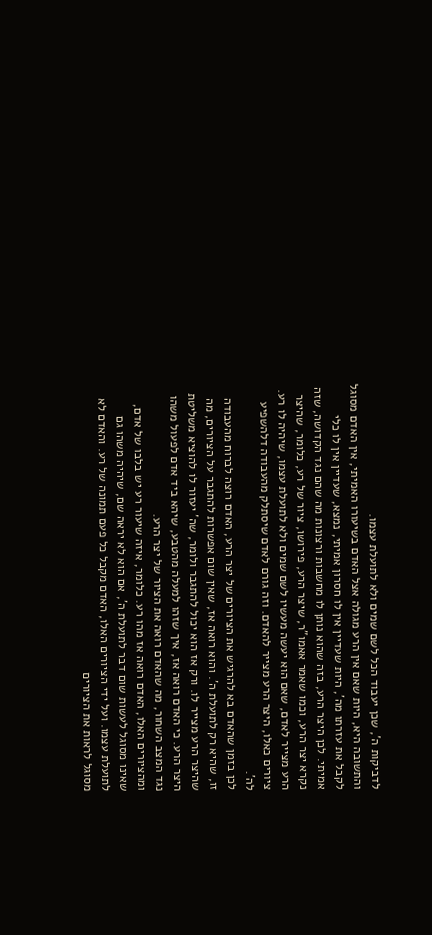לדביקות ה', שכן יעבוד הכל לשם שמים ולא לתועלת עצמו.
והתשובה היא, היות שאם אין הרע מגולה אצל האדם בשיעורו האמיתי, אין האדם מסוגל לקבל את עזרתו מה', היות שעדיין אין לו חסרון אמיתי, נמצא, שעדיין אין לו כלי אמיתי. לכן היצר הרע, בזה שהוא נותן לו מחשבות ורצונות מה שהם נגד הקדושה, שזה נקרא יצר הרע, וכמו שאמר אאמו"ר, שיצר הרע, פירושו, ציור של רע, כלומר, שהיצר הרע מצייר לאדם, שאם הוא יעשה מעשיו לשם שמים ולא לתועלת עצמו, שיהיה לו רע. ציורים כאלו, היצר הרע מצייר להאדם. וזה גורם לאדם שיסתלק מהעבודה דלהשפיע לה'.
לכן בזמן שהאדם בא להרגיש את הציורים של יצר הרע, האדם רוצה לברוח מהעבודה זו, שהיא רק לתועלת ה'. והוא רואה אז, שאין שום אפשרות להתגבר על הציורים, מה שהיצר הרע מצייר לו. ורק אז הוא יכול להתגבר ולומר, שה' יעזור לו להוציא משליטת היצר הרע. כי האדם רואה אז, איך שזהו למעלה מהטבע, שיהא ביד אדם לפעול משהו נגד המצב השחור, מה שהאדם רואה את הציור של יצר הרע.
ומהציורים האלו, האדם רואה אז מהו רע. כלומר, איזה שיעור רע יש בלבו של אדם, שאינו מסוגל לעשות שום דבר לתועלת ה', אם הוא לא יראה שם, שיהיה משהו גם לתועלת עצמו. ועל ידי הציורים האלו, האדם מקבל כל פעם תמונה של רע. והאדם לא מסוגל לראות את הציורים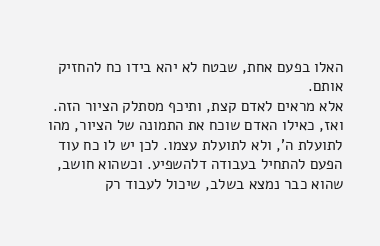האלו בפעם אחת, שבטח לא יהא בידו כח להחזיק אותם.
אלא מראים לאדם קצת, ותיכף מסתלק הציור הזה. ואז, כאילו האדם שוכח את התמונה של הציור, מהו לתועלת ה', ולא לתועלת עצמו. לכן יש לו כח עוד הפעם להתחיל בעבודה דלהשפיע. וכשהוא חושב, שהוא כבר נמצא בשלב, שיכול לעבוד רק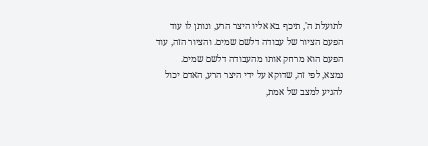לתועלת ה', תיכף בא אליו היצר הרע, ונותן לו עוד הפעם הציור של עבודה דלשם שמים. והציור הזה, עוד הפעם הוא מרחק אותו מהעבודה דלשם שמים.
נמצא, לפי זה, שדוקא על ידי היצר הרע, האדם יכול להגיע למצב של אמת,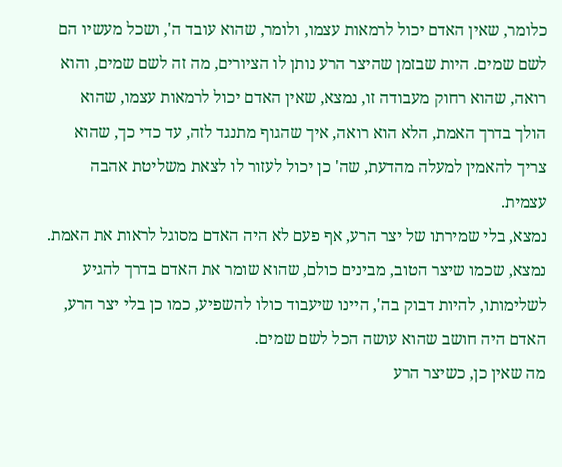כלומר, שאין האדם יכול לרמאות עצמו, ולומר, שהוא עובד ה', ושכל מעשיו הם לשם שמים. היות שבזמן שהיצר הרע נותן לו הציורים, מה זה לשם שמים, והוא רואה, שהוא רחוק מעבודה זו, נמצא, שאין האדם יכול לרמאות עצמו, שהוא הולך בדרך האמת, הלא הוא רואה, איך שהגוף מתנגד לזה, עד כדי כך, שהוא צריך להאמין למעלה מהדעת, שה' כן יכול לעזור לו לצאת משליטת אהבה עצמית.
נמצא, בלי שמירתו של יצר הרע, אף פעם לא היה האדם מסוגל לראות את האמת. נמצא, שכמו שיצר הטוב, מבינים כולם, שהוא שומר את האדם בדרך להגיע לשלימותו, להיות דבוק בה', היינו שיעבוד כולו להשפיע, כמו כן בלי יצר הרע, האדם היה חושב שהוא עושה הכל לשם שמים.
מה שאין כן, כשיצר הרע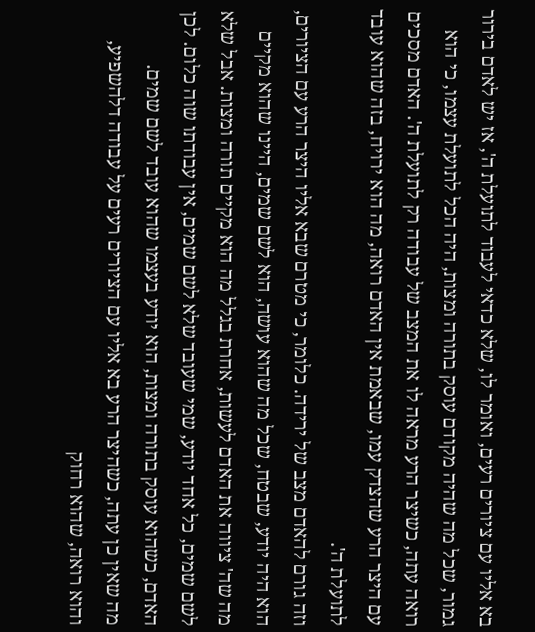בא אליו עם ציורים רעים, ואומר לו, שלא כדאי לעבוד לתועלת ה', אז יש לאדם בירור גמור, שכל מה שהיה מקודם עוסק בתורה ומצות, היה הכל לתועלת עצמו, כי הוא רואה עתה, כשיצר הרע מראה לו את המצב של עבודה רק לתועלת ה'. האדם מסכים עם היצר הרע שהצדק עמו, שבאמת אין האדם רואה, מה הוא ירויח, בזה שהוא עובד לתועלת ה'.
וזה גורם להאדם מצב של ירידה. כלומר, כי מטרם שבא אליו היצר הרע עם הציורים, הוא היה יודע, שבטח, שכל מה שהוא עושה, הוא לשם שמים, היינו שהוא מקיים מה שה' ציווה את האדם לעשות, אחרת בגלל מה הוא מקיים תורה ומצות. אבל שלא לשם שמים, כל אחד יודע, שמי שעובד שלא לשם שמים, אין עבודתו שוה כלום. לכן האדם, כשהוא עוסק בתורה ומצות, הוא יודע בעצמו שהוא עובד לשם שמים.
מה שאין כן עתה, כשהיצר הרע בא אליו עם הציורים רעים על עבודה דלהשפיע, והוא רואה, שהוא רחוק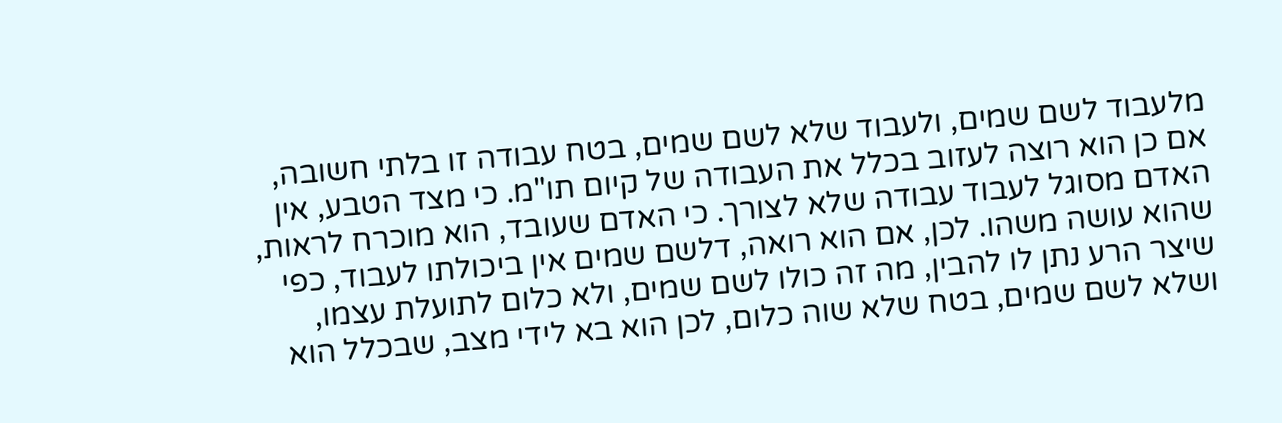מלעבוד לשם שמים, ולעבוד שלא לשם שמים, בטח עבודה זו בלתי חשובה, אם כן הוא רוצה לעזוב בכלל את העבודה של קיום תו"מ. כי מצד הטבע, אין האדם מסוגל לעבוד עבודה שלא לצורך. כי האדם שעובד, הוא מוכרח לראות, שהוא עושה משהו. לכן, אם הוא רואה, דלשם שמים אין ביכולתו לעבוד, כפי שיצר הרע נתן לו להבין, מה זה כולו לשם שמים, ולא כלום לתועלת עצמו, ושלא לשם שמים, בטח שלא שוה כלום, לכן הוא בא לידי מצב, שבכלל הוא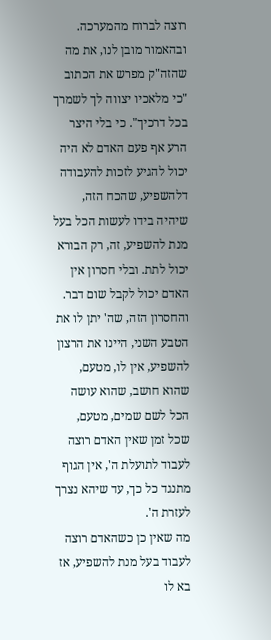רוצה לברוח מהמערכה.
ובהאמור מובן לנו, את מה שהזה"ק מפרש את הכתוב "כי מלאכיו יצווה לך לשמרך בכל דרכיך". כי בלי היצר הרע אף פעם האדם לא היה יכול להגיע לזכות להעבודה דלהשפיע, שהכח הזה, שיהיה בידו לעשות הכל בעל מנת להשפיע, זה, רק הבורא יכול לתת. ובלי חסרון אין האדם יכול לקבל שום דבר. והחסרון הזה, שה' יתן לו את הטבע השני, היינו את הרצון להשפיע, אין לו, מטעם, שהוא חושב, שהוא עושה הכל לשם שמים, מטעם, שכל זמן שאין האדם רוצה לעבוד לתועלת ה', אין הגוף מתנגד כל כך, עד שיהא נצרך לעזרת ה'.
מה שאין כן כשהאדם רוצה לעבוד בעל מנת להשפיע, אז בא לו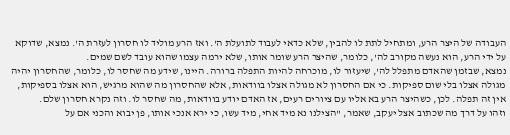העבודה של היצר הרע, ומתחיל לתת לו להבין, שלא כדאי לעבוד לתועלת ה'. ואז הרע מוליד לו חסרון לעזרת ה'. נמצא, שדוקא על ידי הרע, הוא נעשה מקורב לה', כלומר, שהיצר הרע שומר אותו, שלא ירמה עצמו שהוא עובד לשם שמים.
נמצא, שבזמן שהאדם מתפלל לה', שיעזור לו, מוכרחה להיות התפלה ברורה. היינו, שידע מה שחסר לו, כלומר, שהחסרון יהיה מגולה אצלו בלי שום ספיקות. כי אם החסרון לא מגולה אצלו בוודאות, אלא שהחסרון מה שהוא מרגיש, הוא אצלו בספיקות, אין זה תפלה. לכן, כשהיצר הרע בא אליו עם ציורים רעים, אז האדם יודע בוודאות, מה שחסר לו. וזה נקרא חסרון שלם.
וזהו על דרך מה שכתוב אצל יעקב, שאמר, "הצילנו נא מיד אחי, מיד עשו, כי ירא אנכי אותו, פן יבוא והכני אם על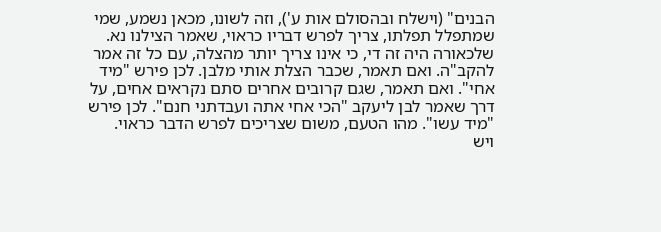הבנים" (וישלח ובהסולם אות ע'), וזה לשונו, מכאן נשמע, שמי שמתפלל תפלתו, צריך לפרש דבריו כראוי, שאמר הצילנו נא. שלכאורה היה זה די, כי אינו צריך יותר מהצלה, עם כל זה אמר להקב"ה. ואם תאמר, שכבר הצלת אותי מלבן. לכן פירש "מיד אחי". ואם תאמר, שגם קרובים אחרים סתם נקראים אחים, על דרך שאמר לבן ליעקב "הכי אחי אתה ועבדתני חנם". לכן פירש "מיד עשו". מהו הטעם, משום שצריכים לפרש הדבר כראוי.
ויש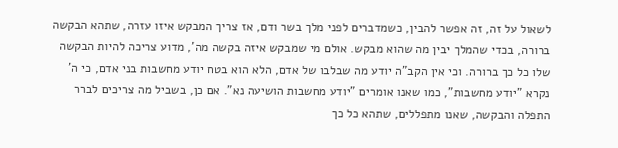לשאול על זה, זה אפשר להבין, כשמדברים לפני מלך בשר ודם, אז צריך המבקש איזו עזרה, שתהא הבקשה ברורה, בכדי שהמלך יבין מה שהוא מבקש. אולם מי שמבקש איזה בקשה מה', מדוע צריכה להיות הבקשה שלו כל כך ברורה. וכי אין הקב"ה יודע מה שבלבו של אדם, הלא הוא בטח יודע מחשבות בני אדם, כי ה' נקרא "יודע מחשבות", כמו שאנו אומרים "יודע מחשבות הושיעה נא". אם כן, בשביל מה צריכים לברר התפלה והבקשה, שאנו מתפללים, שתהא כל כך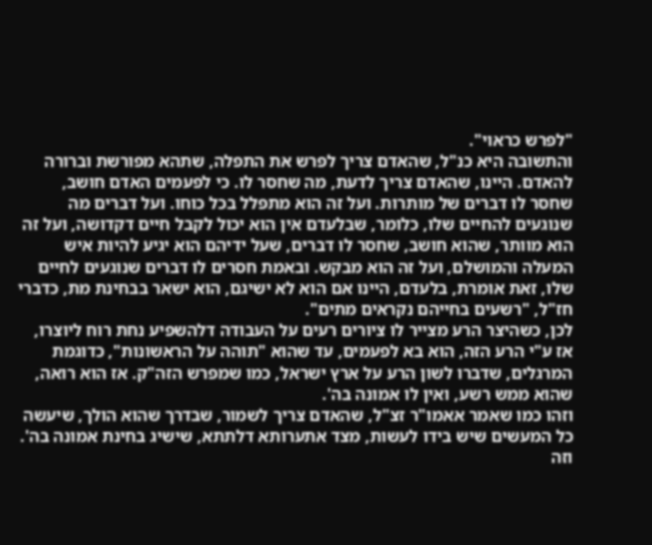"לפרש כראוי".
והתשובה היא כנ"ל, שהאדם צריך לפרש את התפלה, שתהא מפורשת וברורה להאדם. היינו, שהאדם צריך לדעת, מה שחסר לו. כי לפעמים האדם חושב, שחסר לו דברים של מותרות. ועל זה הוא מתפלל בכל כוחו. ועל דברים מה שנוגעים להחיים שלו, כלומר, שבלעדם אין הוא יכול לקבל חיים דקדושה, ועל זה הוא מוותר, שהוא חושב, שחסר לו דברים, שעל ידיהם הוא יגיע להיות איש המעלה והמושלם, ועל זה הוא מבקש. ובאמת חסרים לו דברים שנוגעים לחיים שלו, זאת אומרת, בלעדם, היינו אם הוא לא ישיגם, הוא ישאר בבחינת מת, כדברי חז"ל, "רשעים בחייהם נקראים מתים".
לכן, כשהיצר הרע מצייר לו ציורים רעים על העבודה דלהשפיע נחת רוח ליוצרו, אז ע"י הרע הזה, הוא בא לפעמים, עד שהוא "תוהה על הראשונות", כדוגמת המרגלים, שדברו לשון הרע על ארץ ישראל, כמו שמפרש הזה"ק. אז הוא רואה, שהוא ממש רשע, ואין לו אמונה בה'.
וזהו כמו שאמר אאמו"ר זצ"ל, שהאדם צריך לשמור, שבדרך שהוא הולך, שיעשה כל המעשים שיש בידו לעשות, מצד אתערותא דלתתא, שישיג בחינת אמונה בה'. וזה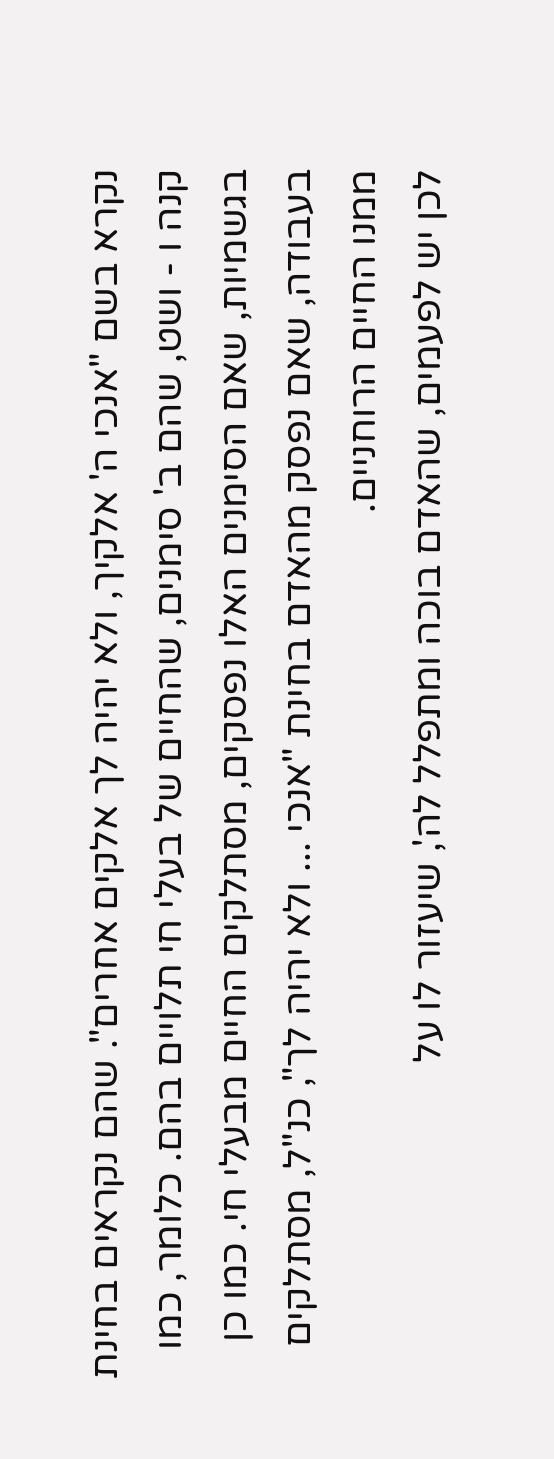נקרא בשם "אנכי ה' אלקיך, ולא יהיה לך אלקים אחרים". שהם נקראים בחינת קנה ו - ושט, שהם ב' סימנים, שהחיים של בעלי חי תלויים בהם. כלומר, כמו בגשמיות, שאם הסימנים האלו נפסקים, מסתלקים החיים מבעלי חי. כמו כן בעבודה, שאם נפסק מהאדם בחינת "אנכי ... ולא יהיה לך", כנ"ל, מסתלקים ממנו החיים הרוחניים.
לכן יש לפעמים, שהאדם בוכה ומתפלל לה', שיעזור לו על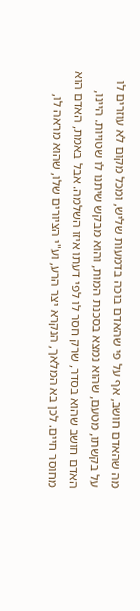מה שהאדם חושב, אף על פי שהאדם בוכה בדמעות שליש, ומכל מקום לא עוזרים לו על בקשתו, מטעם, שהוא נמצא בסכנת המות, והוא מבקש שיתנו לו שטויות. היינו, האדם חושב שהוא בסדר, שרק חסר לו לפי דעתו איזו השלמה. אבל באמת, האדם הוא מחוסר חיים. לכן בא המלאך, הנקרא יצר הרע, וע"י הציורים שלו, שהוא מראה לו,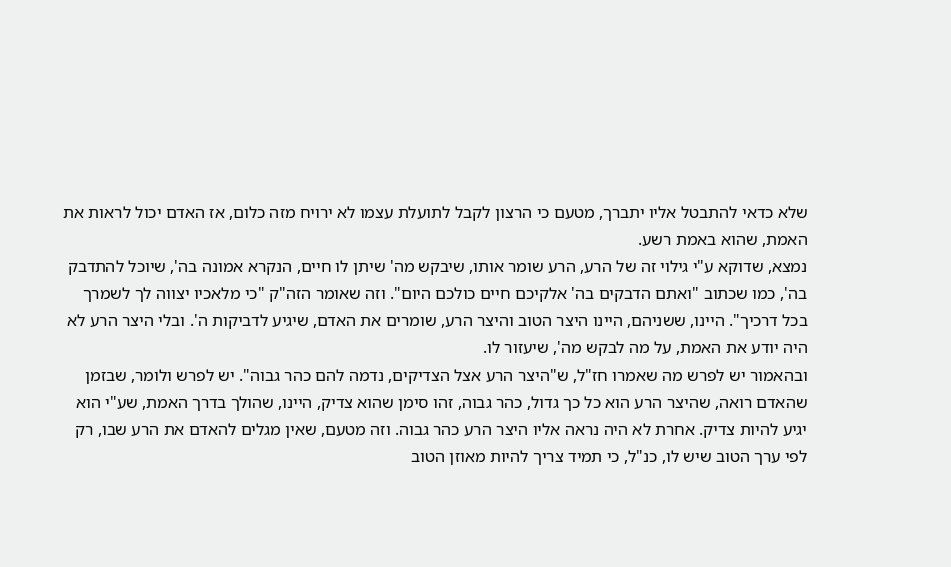שלא כדאי להתבטל אליו יתברך, מטעם כי הרצון לקבל לתועלת עצמו לא ירויח מזה כלום, אז האדם יכול לראות את האמת, שהוא באמת רשע.
נמצא, שדוקא ע"י גילוי זה של הרע, הרע שומר אותו, שיבקש מה' שיתן לו חיים, הנקרא אמונה בה', שיוכל להתדבק בה', כמו שכתוב "ואתם הדבקים בה' אלקיכם חיים כולכם היום". וזה שאומר הזה"ק "כי מלאכיו יצווה לך לשמרך בכל דרכיך". היינו, ששניהם, היינו היצר הטוב והיצר הרע, שומרים את האדם, שיגיע לדביקות ה'. ובלי היצר הרע לא היה יודע את האמת, על מה לבקש מה', שיעזור לו.
ובהאמור יש לפרש מה שאמרו חז"ל, ש"היצר הרע אצל הצדיקים, נדמה להם כהר גבוה". יש לפרש ולומר, שבזמן שהאדם רואה, שהיצר הרע הוא כל כך גדול, כהר גבוה, זהו סימן שהוא צדיק, היינו, שהולך בדרך האמת, שע"י הוא יגיע להיות צדיק. אחרת לא היה נראה אליו היצר הרע כהר גבוה. וזה מטעם, שאין מגלים להאדם את הרע שבו, רק לפי ערך הטוב שיש לו, כנ"ל, כי תמיד צריך להיות מאוזן הטוב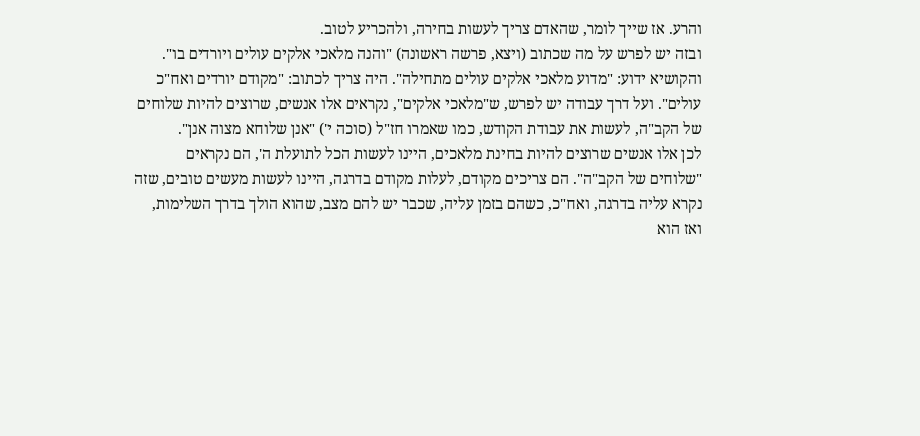והרע. אז שייך לומר, שהאדם צריך לעשות בחירה, ולהכריע לטוב.
ובזה יש לפרש על מה שכתוב (ויצא, פרשה ראשונה) "והנה מלאכי אלקים עולים ויורדים בו". והקושיא ידוע: "מדוע מלאכי אלקים עולים מתחילה". היה צריך לכתוב: "מקודם יורדים ואח"כ עולים". ועל דרך עבודה יש לפרש, ש"מלאכי אלקים", נקראים אלו אנשים, שרוצים להיות שלוחים של הקב"ה, לעשות את עבודת הקודש, כמו שאמרו חז"ל (סוכה י') "אנן שלוחא מצוה אנן".
לכן אלו אנשים שרוצים להיות בחינת מלאכים, היינו לעשות הכל לתועלת ה', הם נקראים "שלוחים של הקב"ה". הם צריכים מקודם, לעלות מקודם בדרגה, היינו לעשות מעשים טובים, שזה נקרא עליה בדרגה, ואח"כ, כשהם בזמן עליה, שכבר יש להם מצב, שהוא הולך בדרך השלימות, ואז הוא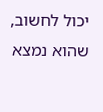יכול לחשוב, שהוא נמצא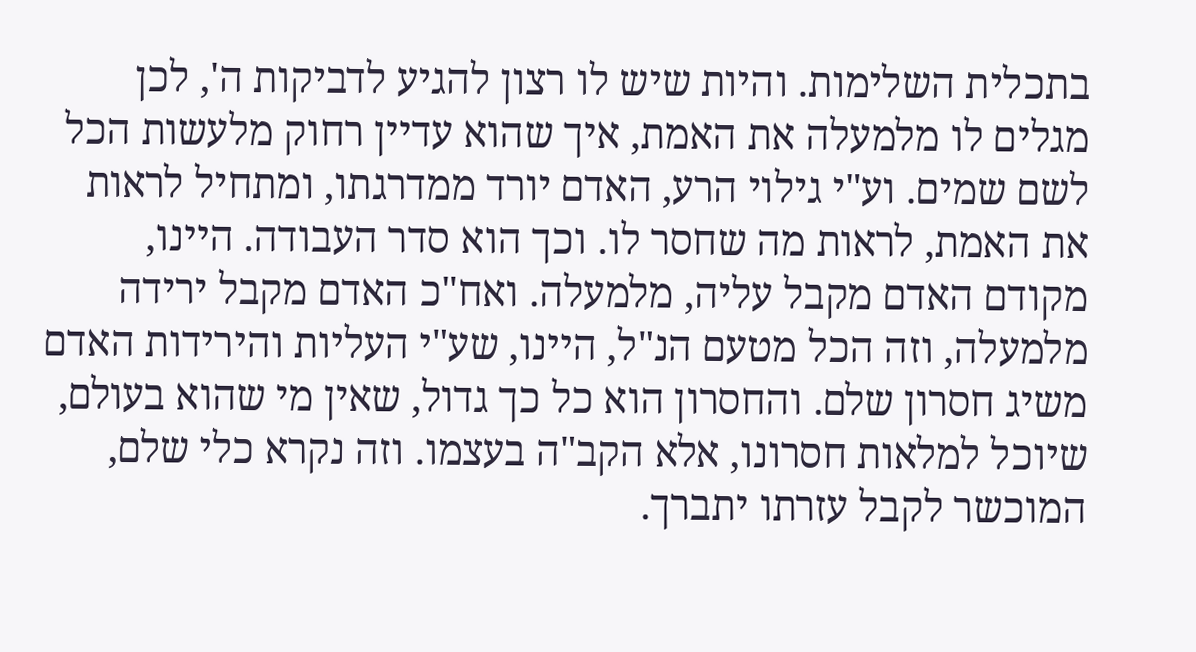בתכלית השלימות. והיות שיש לו רצון להגיע לדביקות ה', לכן מגלים לו מלמעלה את האמת, איך שהוא עדיין רחוק מלעשות הכל לשם שמים. וע"י גילוי הרע, האדם יורד ממדרגתו, ומתחיל לראות את האמת, לראות מה שחסר לו. וכך הוא סדר העבודה. היינו, מקודם האדם מקבל עליה, מלמעלה. ואח"כ האדם מקבל ירידה מלמעלה, וזה הכל מטעם הנ"ל, היינו, שע"י העליות והירידות האדם משיג חסרון שלם. והחסרון הוא כל כך גדול, שאין מי שהוא בעולם, שיוכל למלאות חסרונו, אלא הקב"ה בעצמו. וזה נקרא כלי שלם, המוכשר לקבל עזרתו יתברך.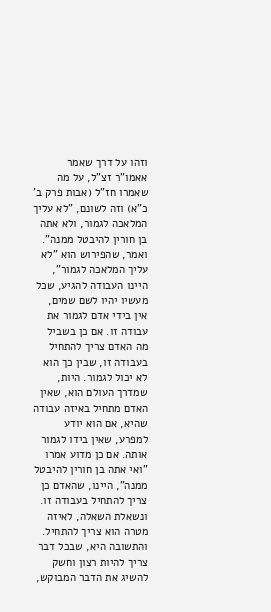וזהו על דרך שאמר אאמו"ר זצ"ל, על מה שאמרו חז"ל (אבות פרק ב' כ"א) וזה לשונם, "לא עליך המלאכה לגמור, ולא אתה בן חורין להיבטל ממנה". ואמר, שהפירוש הוא "לא עליך המלאכה לגמור", היינו העבודה להגיע, שכל מעשיו יהיו לשם שמים, אין בידי אדם לגמור את עבודה זו. אם כן בשביל מה האדם צריך להתחיל בעבודה זו, שבין כך הוא לא יכול לגמור. היות, שמדרך העולם הוא, שאין האדם מתחיל באיזה עבודה שהיא, אם הוא יודע למפרע, שאין בידו לגמור אותה. אם כן מדוע אמרו "ואי אתה בן חורין להיבטל ממנה", היינו, שהאדם כן צריך להתחיל בעבודה זו. ונשאלת השאלה, לאיזה מטרה הוא צריך להתחיל.
והתשובה היא, שבכל דבר צריך להיות רצון וחשק להשיג את הדבר המבוקש,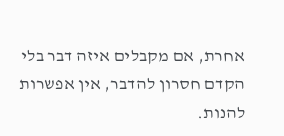אחרת, אם מקבלים איזה דבר בלי הקדם חסרון להדבר, אין אפשרות להנות.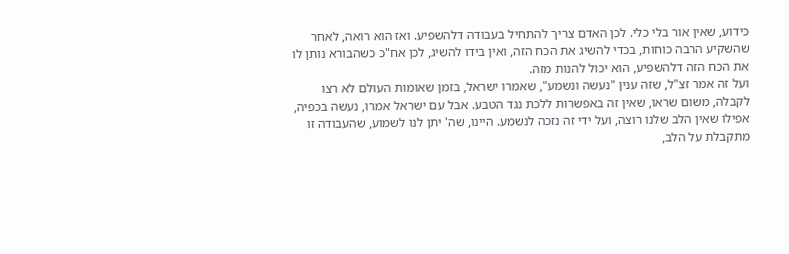כידוע, שאין אור בלי כלי. לכן האדם צריך להתחיל בעבודה דלהשפיע. ואז הוא רואה, לאחר שהשקיע הרבה כוחות, בכדי להשיג את הכח הזה, ואין בידו להשיג, לכן אח"כ כשהבורא נותן לו את הכח הזה דלהשפיע, הוא יכול להנות מזה.
ועל זה אמר זצ"ל, שזה ענין "נעשה ונשמע", שאמרו ישראל, בזמן שאומות העולם לא רצו לקבלה, משום שראו, שאין זה באפשרות ללכת נגד הטבע. אבל עם ישראל אמרו, נעשה בכפיה, אפילו שאין הלב שלנו רוצה, ועל ידי זה נזכה לנשמע. היינו, שה' יתן לנו לשמוע, שהעבודה זו מתקבלת על הלב,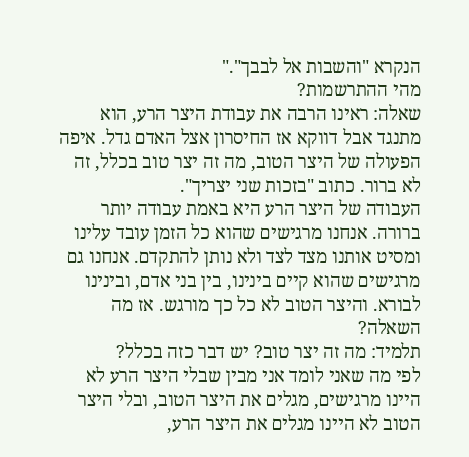הנקרא "והשבות אל לבבך"."
מהי ההתרשמות?
שאלה: ראינו הרבה את עבודת היצר הרע, הוא מתנגד אבל דווקא אז החיסרון אצל האדם גדל. איפה הפעולה של היצר הטוב, מה זה יצר טוב בכלל, זה לא ברור. כתוב "בזכות שני יצריך".
העבודה של היצר הרע היא באמת עבודה יותר ברורה. אנחנו מרגישים שהוא כל הזמן עובד עלינו ומסיט אותנו מצד לצד ולא נותן להתקדם. אנחנו גם מרגישים שהוא קיים בינינו, בין בני אדם, ובינינו לבורא. והיצר הטוב לא כל כך מורגש. אז מה השאלה?
תלמיד: מה זה יצר טוב? יש דבר כזה בכלל?
לפי מה שאני לומד אני מבין שבלי היצר הרע לא היינו מרגישים, מגלים את היצר הטוב, ובלי היצר הטוב לא היינו מגלים את היצר הרע,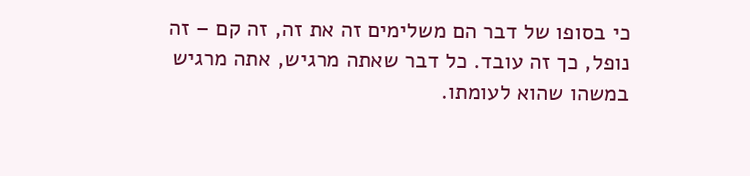כי בסופו של דבר הם משלימים זה את זה, זה קם – זה נופל, כך זה עובד. כל דבר שאתה מרגיש, אתה מרגיש במשהו שהוא לעומתו.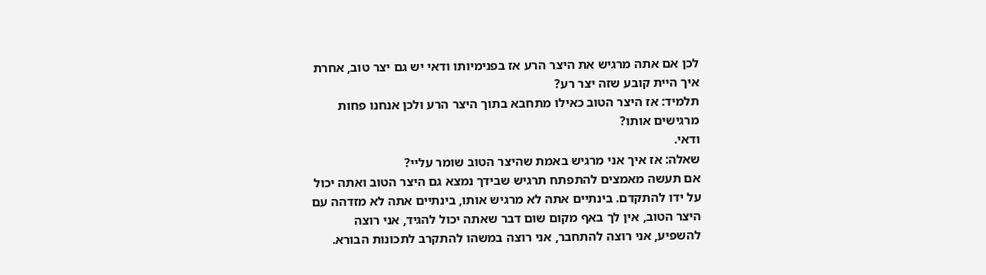לכן אם אתה מרגיש את היצר הרע אז בפנימיותו ודאי יש גם יצר טוב, אחרת איך היית קובע שזה יצר רע?
תלמיד: אז היצר הטוב כאילו מתחבא בתוך היצר הרע ולכן אנחנו פחות מרגישים אותו?
ודאי.
שאלה: אז איך אני מרגיש באמת שהיצר הטוב שומר עליי?
אם תעשה מאמצים להתפתח תרגיש שבידך נמצא גם היצר הטוב ואתה יכול על ידו להתקדם. בינתיים אתה לא מרגיש אותו, בינתיים אתה לא מזדהה עם היצר הטוב, אין לך באף מקום שום דבר שאתה יכול להגיד, אני רוצה להשפיע, אני רוצה להתחבר, אני רוצה במשהו להתקרב לתכונות הבורא.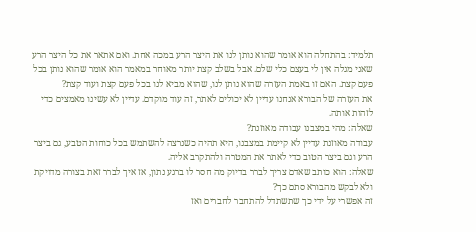תלמיד: בהתחלה הוא אומר שהוא נותן לנו את היצר הרע במכה אחת. ואם אתאר את כל היצר הרע שאני מגלה אין לי בעצם כלי שלם. אבל בשלב קצת יותר מאוחר במאמר הוא אומר שהוא נותן בכל פעם קצת. האם זו באמת העזרה שהוא נותן לנו, שהוא מביא לנו בכל פעם קצת ועוד קצת?
את העזרה של הבורא אנחנו עדיין לא יכולים לאתר, זה עוד מוקדם. עדיין לא עשינו מאמצים כדי לזהות אותה.
שאלה: מהי במצבנו עבודה מאוזנת?
עבודה מאוזנת עדיין לא קיימת במצבנו, היא תהיה כשנרצה להשתמש בכל כוחות הטבע, גם ביצר הרע וגם ביצר הטוב כדי לאתר את המטרה ולהתקרב אליה.
שאלה: הוא כותב שאדם צריך לברר בדיוק מה חסר לו ברגע נתון, אז איך לברר זאת בצורה מדויקת ולא לבקש מהבורא סתם כך?
זה אפשרי על ידי כך שתשתדל להתחבר לחברים ואז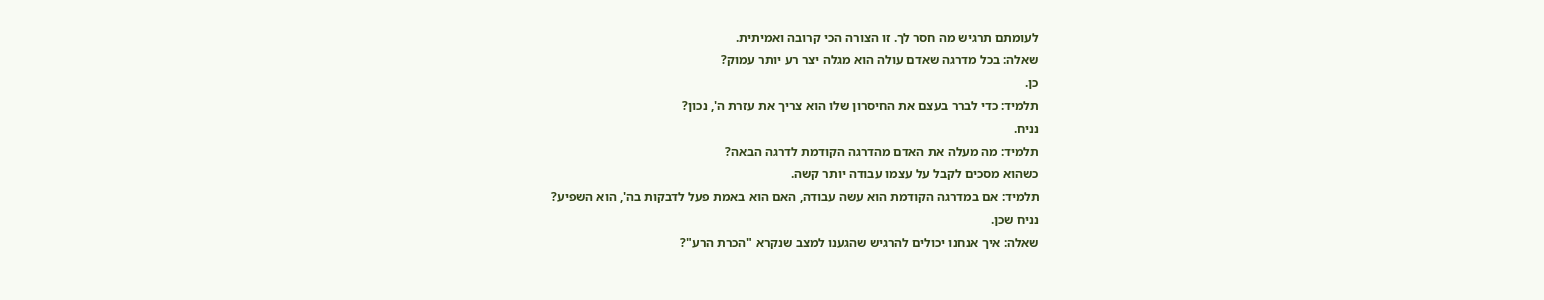לעומתם תרגיש מה חסר לך. זו הצורה הכי קרובה ואמיתית.
שאלה: בכל מדרגה שאדם עולה הוא מגלה יצר רע יותר עמוק?
כן.
תלמיד: כדי לברר בעצם את החיסרון שלו הוא צריך את עזרת ה', נכון?
נניח.
תלמיד: מה מעלה את האדם מהדרגה הקודמת לדרגה הבאה?
כשהוא מסכים לקבל על עצמו עבודה יותר קשה.
תלמיד: אם במדרגה הקודמת הוא עשה עבודה, האם הוא באמת פעל לדבקות בה', הוא השפיע?
נניח שכן.
שאלה: איך אנחנו יכולים להרגיש שהגענו למצב שנקרא "הכרת הרע"?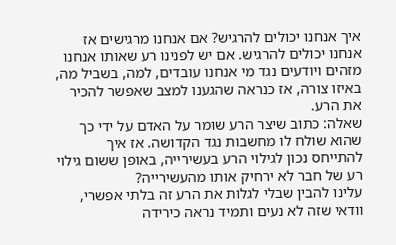איך אנחנו יכולים להרגיש? אם אנחנו מרגישים אז אנחנו יכולים להרגיש. אם יש לפנינו רע שאותו אנחנו מזהים ויודעים נגד מי אנחנו עובדים, למה, בשביל מה, באיזו צורה, אז כנראה שהגענו למצב שאפשר להכיר את הרע.
שאלה: כתוב שיצר הרע שומר על האדם על ידי כך שהוא שולח לו מחשבות נגד הקדושה. אז איך להתייחס נכון לגילוי הרע בעשירייה, באופן ששום גילוי רע של חבר לא ירחיק אותו מהעשירייה?
עלינו להבין שבלי לגלות את הרע זה בלתי אפשרי, וודאי שזה לא נעים ותמיד נראה כירידה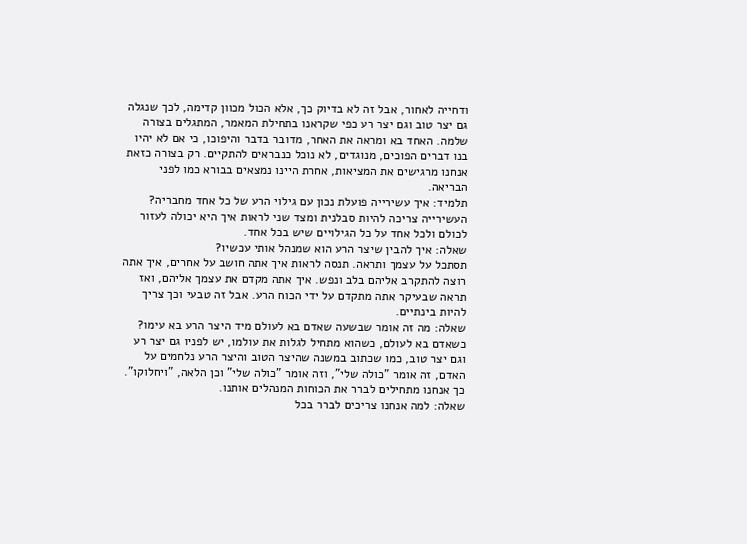ודחייה לאחור, אבל זה לא בדיוק כך, אלא הכול מכוון קדימה, לכך שנגלה גם יצר טוב וגם יצר רע כפי שקראנו בתחילת המאמר, המתגלים בצורה שלמה. האחד בא ומראה את האחר, מדובר בדבר והיפוכו, כי אם לא יהיו בנו דברים הפוכים, מנוגדים, לא נוכל כנבראים להתקיים. רק בצורה כזאת אנחנו מרגישים את המציאות, אחרת היינו נמצאים בבורא כמו לפני הבריאה.
תלמיד: איך עשירייה פועלת נכון עם גילוי הרע של כל אחד מחבריה?
העשירייה צריכה להיות סבלנית ומצד שני לראות איך היא יכולה לעזור לכולם ולכל אחד על כל הגילויים שיש בכל אחד.
שאלה: איך להבין שיצר הרע הוא שמנהל אותי עכשיו?
תסתכל על עצמך ותראה. תנסה לראות איך אתה חושב על אחרים, איך אתה רוצה להתקרב אליהם בלב ונפש. איך אתה מקדם את עצמך אליהם, ואז תראה שבעיקר אתה מתקדם על ידי הכוח הרע. אבל זה טבעי וכך צריך להיות בינתיים.
שאלה: מה זה אומר שבשעה שאדם בא לעולם מיד היצר הרע בא עימו?
כשאדם בא לעולם, כשהוא מתחיל לגלות את עולמו, יש לפניו גם יצר רע וגם יצר טוב, כמו שכתוב במשנה שהיצר הטוב והיצר הרע נלחמים על האדם, זה אומר "כולה שלי", וזה אומר "כולה שלי" וכן הלאה, "ויחלוקו". כך אנחנו מתחילים לברר את הכוחות המנהלים אותנו.
שאלה: למה אנחנו צריכים לברר בכל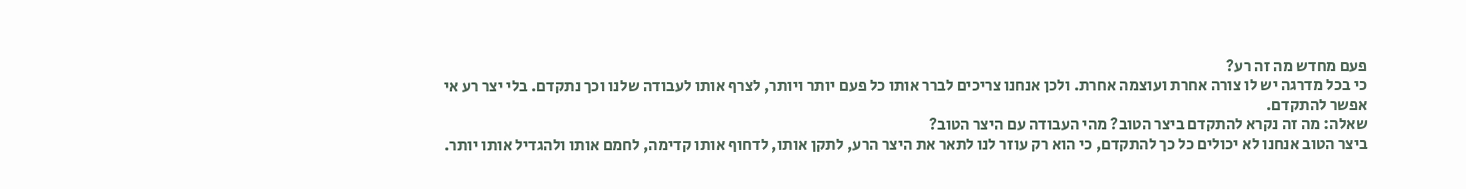פעם מחדש מה זה רע?
כי בכל מדרגה יש לו צורה אחרת ועוצמה אחרת. ולכן אנחנו צריכים לברר אותו כל פעם יותר ויותר, לצרף אותו לעבודה שלנו וכך נתקדם. בלי יצר רע אי אפשר להתקדם.
שאלה: מה זה נקרא להתקדם ביצר הטוב? מהי העבודה עם היצר הטוב?
ביצר הטוב אנחנו לא יכולים כל כך להתקדם, כי הוא רק עוזר לנו לתאר את היצר הרע, לתקן אותו, לדחוף אותו קדימה, לחמם אותו ולהגדיל אותו יותר.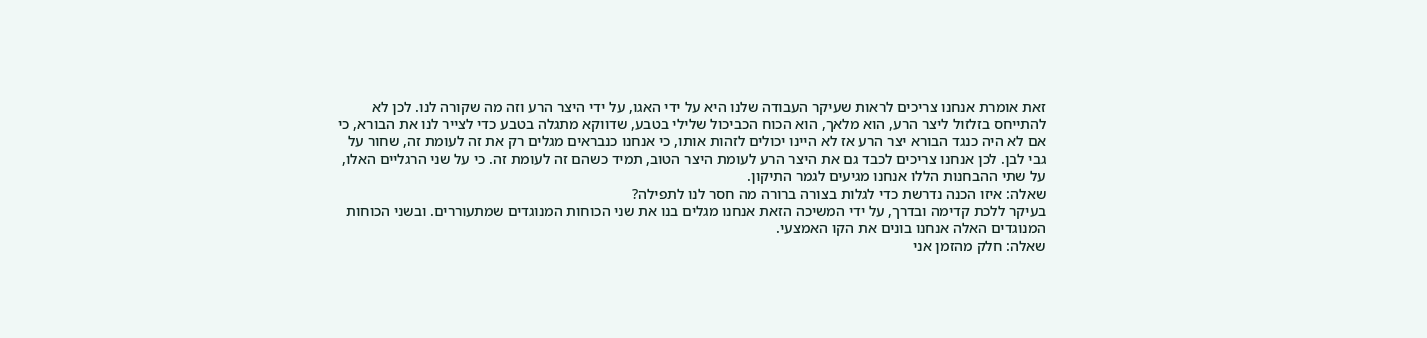זאת אומרת אנחנו צריכים לראות שעיקר העבודה שלנו היא על ידי האגו, על ידי היצר הרע וזה מה שקורה לנו. לכן לא להתייחס בזלזול ליצר הרע, הוא מלאך, הוא הכוח הכביכול שלילי בטבע, שדווקא מתגלה בטבע כדי לצייר לנו את הבורא, כי אם לא היה כנגד הבורא יצר הרע אז לא היינו יכולים לזהות אותו, כי אנחנו כנבראים מגלים רק את זה לעומת זה, שחור על גבי לבן. לכן אנחנו צריכים לכבד גם את היצר הרע לעומת היצר הטוב, תמיד כשהם זה לעומת זה. כי על שני הרגליים האלו, על שתי ההבחנות הללו אנחנו מגיעים לגמר התיקון.
שאלה: איזו הכנה נדרשת כדי לגלות בצורה ברורה מה חסר לנו לתפילה?
בעיקר ללכת קדימה ובדרך, על ידי המשיכה הזאת אנחנו מגלים בנו את שני הכוחות המנוגדים שמתעוררים. ובשני הכוחות המנוגדים האלה אנחנו בונים את הקו האמצעי.
שאלה: חלק מהזמן אני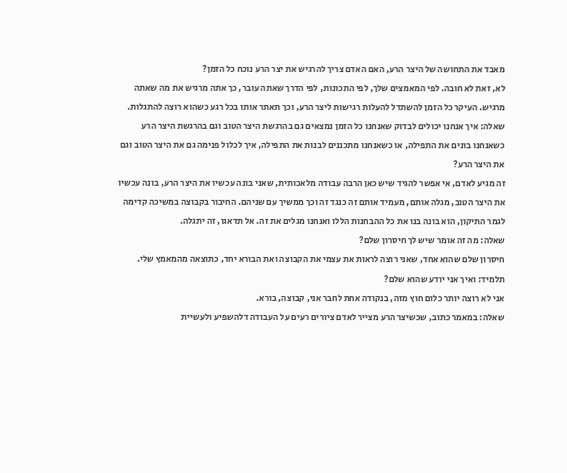מאבד את התחושה של היצר הרע, האם האדם צריך להרגיש את יצר הרע נוכח כל הזמן?
לא, זאת לא חובה. לפי המאמצים שלך, לפי התכונות, לפי הדרך שאתה עובר, כך אתה מרגיש את מה שאתה מרגיש. העיקר כל הזמן להשתדל להעלות רגישות ליצר הרע, וכך תאתר אותו בכל רגע כשהוא רוצה להתגלות.
שאלה: איך אנחנו יכולים לבדוק שאנחנו כל הזמן נמצאים גם בהרגשת היצר הטוב וגם בהרגשת היצר הרע כשאנחנו בונים את התפילה, או כשאנחנו מתכננים לבנות את התפילה, איך לכלול פנימה גם את היצר הטוב וגם את היצר הרע?
זה מגיע לאדם, אי אפשר להגיד שיש כאן הרבה עבודה מלאכותית, שאני בונה עכשיו את היצר הרע, בונה עכשיו את היצר הטוב, מגלה אותם, מעמיד אותם זה כנגד זה וכך ממשיך עם שניהם. החיבור בקבוצה במשיכה קדימה לגמר התיקון, הוא בונה בנו את כל ההבחנות הללו ואנחנו מגלים את זה. אל תדאגו, זה יתגלה.
שאלה: מה זה אומר שיש לך חיסרון שלם?
חיסרון שלם שהוא אחד, שאני רוצה לראות את עצמי את הקבוצה ואת הבורא יחד, כתוצאה מהמאמץ שלי.
תלמיד: ואיך אני יודע שהוא שלם?
אני לא רוצה יותר כלום חוץ מזה, בנקודה אחת לחבר אני, קבוצה, בורא.
שאלה: במאמר כתוב, שכשיצר הרע מצייר לאדם ציורים רעים על העבודה דלהשפיע ולעשיית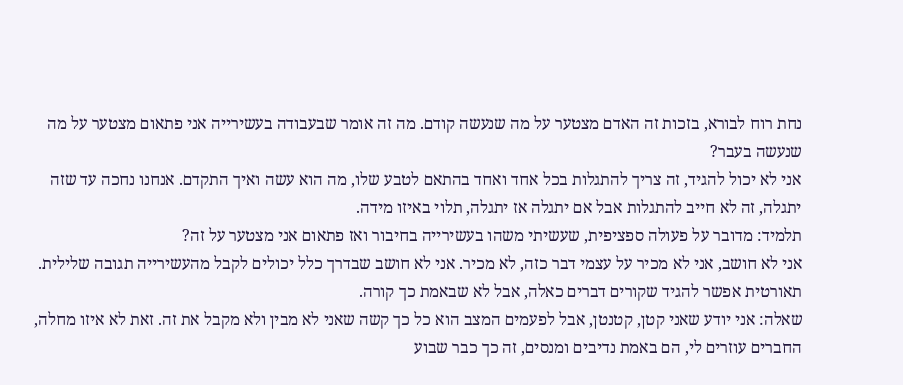נחת רוח לבורא, בזכות זה האדם מצטער על מה שנעשה קודם. מה זה אומר שבעבודה בעשירייה אני פתאום מצטער על מה שנעשה בעבר?
אני לא יכול להגיד, זה צריך להתגלות בכל אחד ואחד בהתאם לטבע שלו, מה הוא עשה ואיך התקדם. אנחנו נחכה עד שזה יתגלה, זה לא חייב להתגלות אבל אם יתגלה אז יתגלה, תלוי באיזו מידה.
תלמיד: מדובר על פעולה ספציפית, שעשיתי משהו בעשירייה בחיבור ואז פתאום אני מצטער על זה?
אני לא חושב, אני לא מכיר על עצמי דבר כזה, לא מכיר. אני לא חושב שבדרך כלל יכולים לקבל מהעשירייה תגובה שלילית. תאורטית אפשר להגיד שקורים דברים כאלה, אבל לא שבאמת כך קורה.
שאלה: אני יודע שאני קטן, קטנטן, אבל לפעמים המצב הוא כל כך קשה שאני לא מבין ולא מקבל את זה. זאת לא איזו מחלה, החברים עוזרים לי, הם באמת נדיבים ומנסים, זה כך כבר שבוע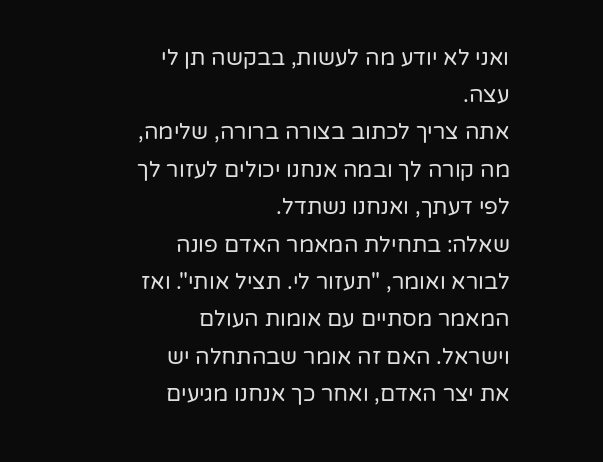ואני לא יודע מה לעשות, בבקשה תן לי עצה.
אתה צריך לכתוב בצורה ברורה, שלימה, מה קורה לך ובמה אנחנו יכולים לעזור לך לפי דעתך, ואנחנו נשתדל.
שאלה: בתחילת המאמר האדם פונה לבורא ואומר, "תעזור לי. תציל אותי". ואז המאמר מסתיים עם אומות העולם וישראל. האם זה אומר שבהתחלה יש את יצר האדם, ואחר כך אנחנו מגיעים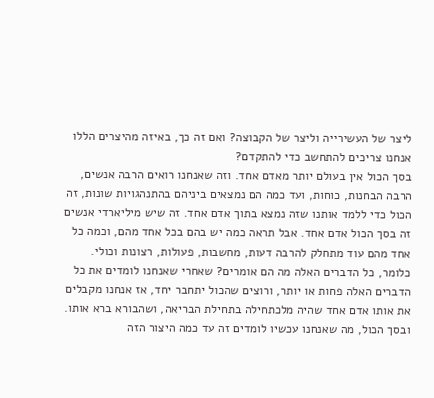ליצר של העשירייה וליצר של הקבוצה? ואם זה כך, באיזה מהיצרים הללו אנחנו צריכים להתחשב כדי להתקדם?
בסך הכול אין בעולם יותר מאדם אחד. וזה שאנחנו רואים הרבה אנשים, הרבה הבחנות, כוחות, ועד כמה הם נמצאים ביניהם בהתנהגויות שונות, זה הכול כדי ללמד אותנו שזה נמצא בתוך אדם אחד. זה שיש מיליארדי אנשים זה בסך הכול אדם אחד. אבל תראה כמה יש בהם בכל אחד מהם, וכמה כל אחד מהם עוד מתחלק להרבה דעות, מחשבות, פעולות, רצונות וכולי.
כלומר, כל הדברים האלה מה הם אומרים? שאחרי שאנחנו לומדים את כל הדברים האלה פחות או יותר, ורוצים שהכול יתחבר יחד, אז אנחנו מקבלים את אותו אדם אחד שהיה מלכתחילה בתחילת הבריאה, ושהבורא ברא אותו. ובסך הכול, מה שאנחנו עכשיו לומדים זה עד כמה היצור הזה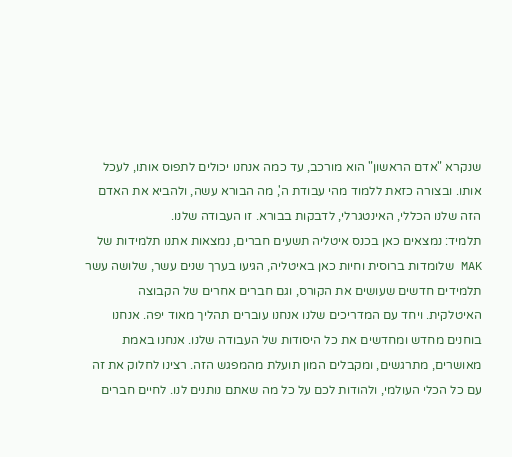שנקרא "אדם הראשון" הוא מורכב, עד כמה אנחנו יכולים לתפוס אותו, לעכל אותו. ובצורה כזאת ללמוד מהי עבודת ה', מה הבורא עשה, ולהביא את האדם הזה שלנו הכללי, האינטגרלי, לדבקות בבורא. זו העבודה שלנו.
תלמיד: נמצאים כאן בכנס איטליה תשעים חברים, נמצאות אתנו תלמידות של MAK שלומדות ברוסית וחיות כאן באיטליה, הגיעו בערך שנים עשר, שלושה עשר תלמידים חדשים שעושים את הקורס, וגם חברים אחרים של הקבוצה האיטלקית. ויחד עם המדריכים שלנו אנחנו עוברים תהליך מאוד יפה. אנחנו בוחנים מחדש ומחדשים את כל היסודות של העבודה שלנו. אנחנו באמת מאושרים, מתרגשים, ומקבלים המון תועלת מהמפגש הזה. רצינו לחלוק את זה עם כל הכלי העולמי, ולהודות לכם על כל מה שאתם נותנים לנו. לחיים חברים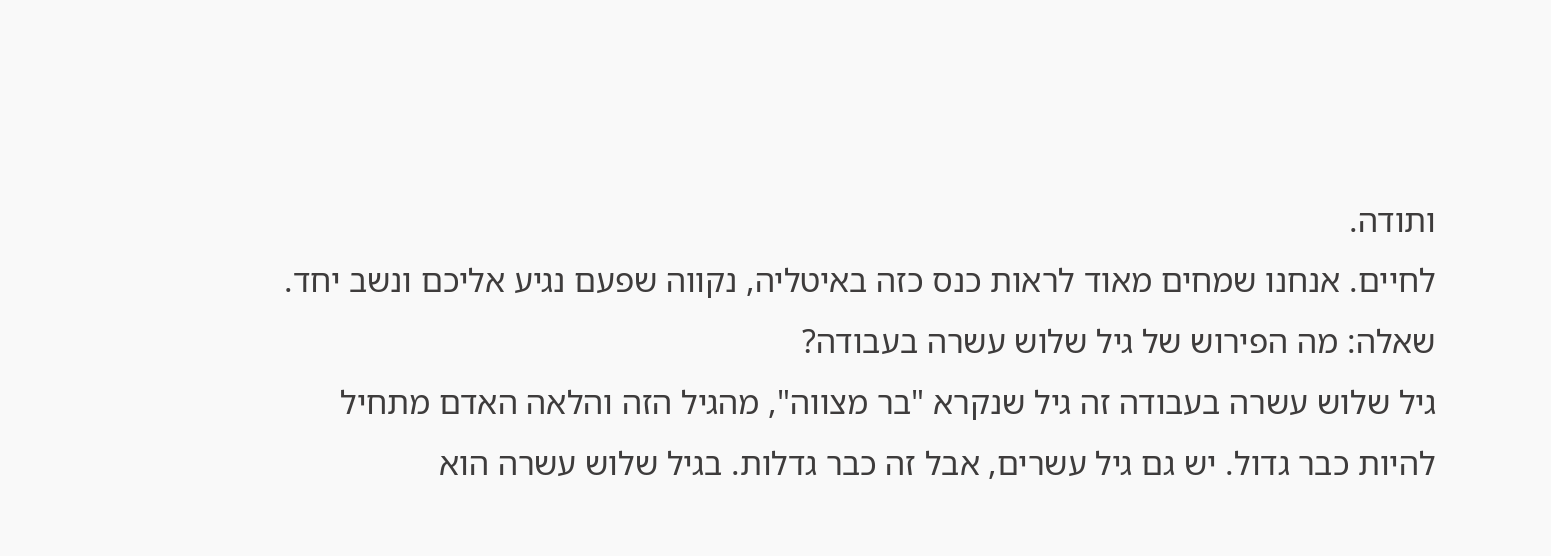ותודה.
לחיים. אנחנו שמחים מאוד לראות כנס כזה באיטליה, נקווה שפעם נגיע אליכם ונשב יחד.
שאלה: מה הפירוש של גיל שלוש עשרה בעבודה?
גיל שלוש עשרה בעבודה זה גיל שנקרא "בר מצווה", מהגיל הזה והלאה האדם מתחיל להיות כבר גדול. יש גם גיל עשרים, אבל זה כבר גדלות. בגיל שלוש עשרה הוא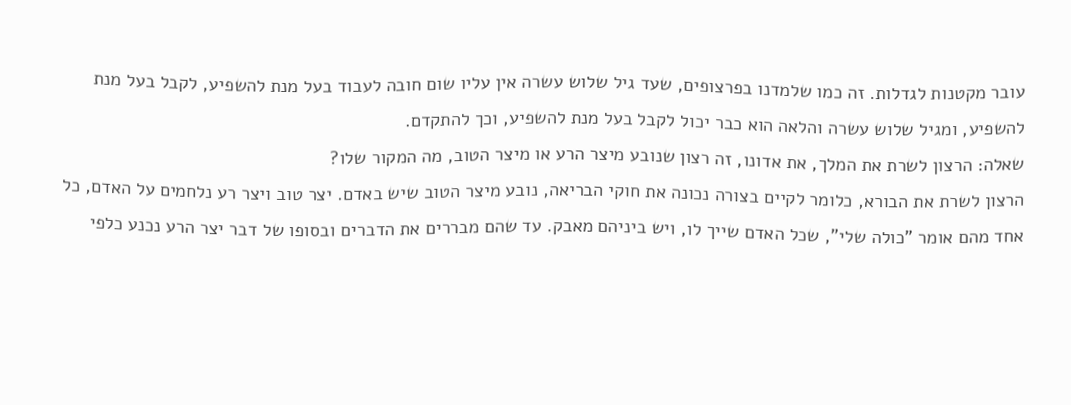עובר מקטנות לגדלות. זה כמו שלמדנו בפרצופים, שעד גיל שלוש עשרה אין עליו שום חובה לעבוד בעל מנת להשפיע, לקבל בעל מנת להשפיע, ומגיל שלוש עשרה והלאה הוא כבר יכול לקבל בעל מנת להשפיע, וכך להתקדם.
שאלה: הרצון לשרת את המלך, את אדונו, זה רצון שנובע מיצר הרע או מיצר הטוב, מה המקור שלו?
הרצון לשרת את הבורא, כלומר לקיים בצורה נכונה את חוקי הבריאה, נובע מיצר הטוב שיש באדם. יצר טוב ויצר רע נלחמים על האדם, כל אחד מהם אומר "כולה שלי", שכל האדם שייך לו, ויש ביניהם מאבק. עד שהם מבררים את הדברים ובסופו של דבר יצר הרע נכנע כלפי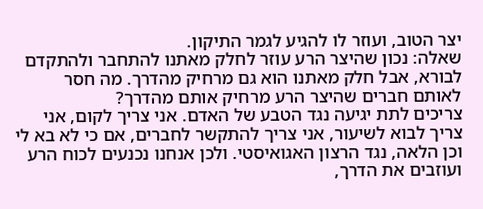יצר הטוב, ועוזר לו להגיע לגמר התיקון.
שאלה: נכון שהיצר הרע עוזר לחלק מאתנו להתחבר ולהתקדם לבורא, אבל חלק מאתנו הוא גם מרחיק מהדרך. מה חסר לאותם חברים שהיצר הרע מרחיק אותם מהדרך?
צריכים לתת יגיעה נגד הטבע של האדם. אני צריך לקום, אני צריך לבוא לשיעור, אני צריך להתקשר לחברים, אם כי לא בא לי וכן הלאה, נגד הרצון האגואיסטי. ולכן אנחנו נכנעים לכוח הרע ועוזבים את הדרך,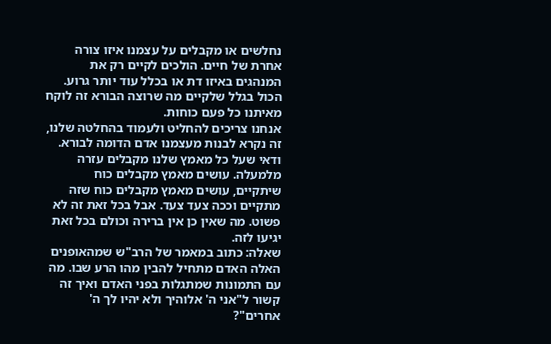נחלשים או מקבלים על עצמנו איזו צורה אחרת של חיים. הולכים לקיים רק את המנהגים באיזו דת או בכלל עוד יותר גרוע. הכול בגלל שלקיים מה שרוצה הבורא זה לוקח מאיתנו כל פעם כוחות.
אנחנו צריכים להחליט ולעמוד בהחלטה שלנו, זה נקרא לבנות מעצמנו אדם הדומה לבורא. ודאי שעל כל מאמץ שלנו מקבלים עזרה מלמעלה. עושים מאמץ מקבלים כוח שיתקיים, עושים מאמץ מקבלים כוח שזה מתקיים וככה צעד צעד. אבל בכל זאת זה לא פשוט. מה שאין כן אין ברירה וכולם בכל זאת יגיעו לזה.
שאלה: כתוב במאמר של הרב"ש שמהאופנים האלה האדם מתחיל להבין מהו הרע שבו. מה עם התמונות שמתגלות בפני האדם ואיך זה קשור ל"אני ה' אלוהיך ולא יהיו לך ה' אחרים"?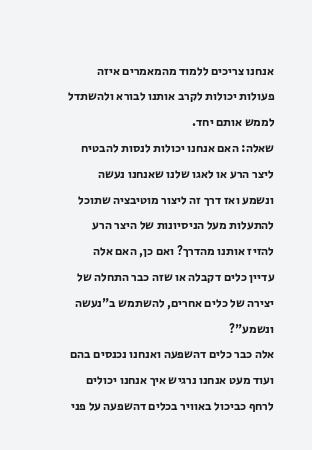אנחנו צריכים ללמוד מהמאמרים איזה פעולות יכולות לקרב אותנו לבורא ולהשתדל לממש אותם יחד.
שאלה: האם אנחנו יכולות לנסות להבטיח ליצר הרע או לאגו שלנו שאנחנו נעשה ונשמע ואז דרך זה ליצור מוטיבציה שתוכל להתעלות מעל הניסיונות של היצר הרע להזיז אותנו מהדרך? ואם כן, האם אלה עדיין כלים דקבלה או שזה כבר התחלה של יצירה של כלים אחרים, להשתמש ב"נעשה ונשמע"?
אלה כבר כלים דהשפעה ואנחנו נכנסים בהם ועוד מעט אנחנו נרגיש איך אנחנו יכולים לרחף כביכול באוויר בכלים דהשפעה על פני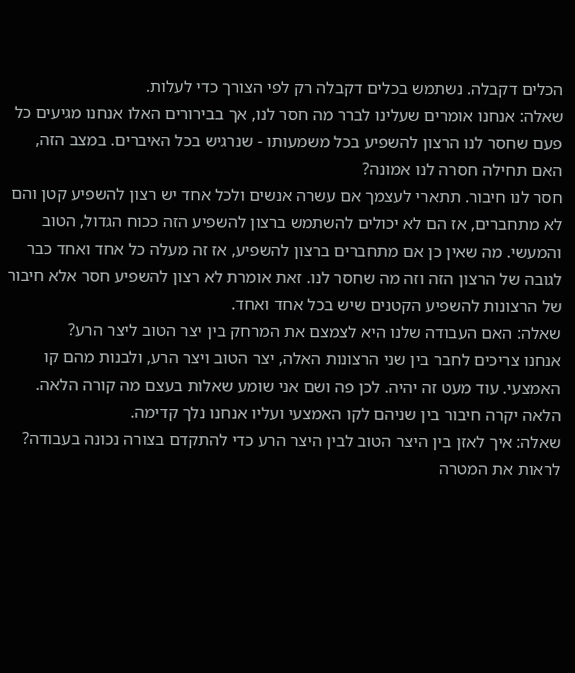הכלים דקבלה. נשתמש בכלים דקבלה רק לפי הצורך כדי לעלות.
שאלה: אנחנו אומרים שעלינו לברר מה חסר לנו, אך בבירורים האלו אנחנו מגיעים כל פעם שחסר לנו הרצון להשפיע בכל משמעותו - שנרגיש בכל האיברים. במצב הזה, האם תחילה חסרה לנו אמונה?
חסר לנו חיבור. תתארי לעצמך אם עשרה אנשים ולכל אחד יש רצון להשפיע קטן והם לא מתחברים, אז הם לא יכולים להשתמש ברצון להשפיע הזה ככוח הגדול, הטוב והמעשי. מה שאין כן אם מתחברים ברצון להשפיע, אז זה מעלה כל אחד ואחד כבר לגובה של הרצון הזה וזה מה שחסר לנו. זאת אומרת לא רצון להשפיע חסר אלא חיבור של הרצונות להשפיע הקטנים שיש בכל אחד ואחד.
שאלה: האם העבודה שלנו היא לצמצם את המרחק בין יצר הטוב ליצר הרע?
אנחנו צריכים לחבר בין שני הרצונות האלה, יצר הטוב ויצר הרע, ולבנות מהם קו האמצעי. עוד מעט זה יהיה. לכן פה ושם אני שומע שאלות בעצם מה קורה הלאה. הלאה יקרה חיבור בין שניהם לקו האמצעי ועליו אנחנו נלך קדימה.
שאלה: איך לאזן בין היצר הטוב לבין היצר הרע כדי להתקדם בצורה נכונה בעבודה?
לראות את המטרה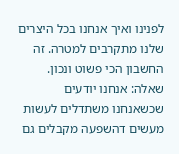לפנינו ואיך אנחנו בכל היצרים שלנו מתקרבים למטרה. זה החשבון הכי פשוט ונכון.
שאלה: אנחנו יודעים שכשאנחנו משתדלים לעשות מעשים דהשפעה מקבלים גם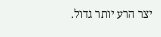יצר הרע יותר גדול.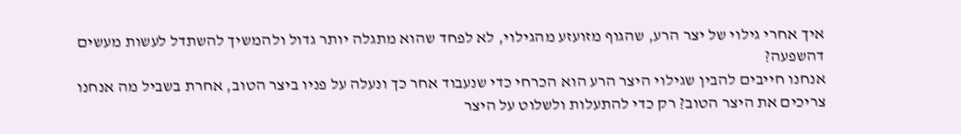איך אחרי גילוי של יצר הרע, שהגוף מזועזע מהגילוי, לא לפחד שהוא מתגלה יותר גדול ולהמשיך להשתדל לעשות מעשים דהשפעה?
אנחנו חייבים להבין שגילוי היצר הרע הוא הכרחי כדי שנעבוד אחר כך ונעלה על פניו ביצר הטוב, אחרת בשביל מה אנחנו צריכים את היצר הטוב? רק כדי להתעלות ולשלוט על היצר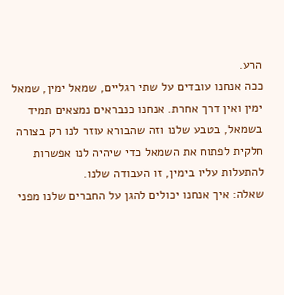הרע.
ככה אנחנו עובדים על שתי רגליים, שמאל ימין, שמאל ימין ואין דרך אחרת. אנחנו כנבראים נמצאים תמיד בשמאל, בטבע שלנו וזה שהבורא עוזר לנו רק בצורה חלקית לפתוח את השמאל כדי שיהיה לנו אפשרות להתעלות עליו בימין, זו העבודה שלנו.
שאלה: איך אנחנו יכולים להגן על החברים שלנו מפני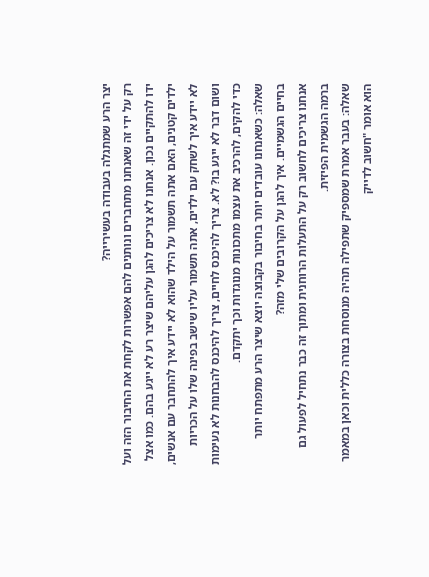יצר הרע שמתגלה בעבודה בעשירייה?
רק על ידי זה שאנחנו מתחברים ונותנים להם אפשרות לקחת את החיבור הזה ועל ידו להתקיים נכון. אנחנו לא צריכים להגן עליהם שיצר רע לא ייגע בהם. כמו אצל ילדים קטנים, האם אתה תשמור על הילד שהוא לא יידע איך להתחבר עם אנשים, לא יידע איך לשחק עם ילדים, אתה תשמור עליו שישב בפינה שלו על הכריות ושום דבר לא ייגע בו? לא. צריך להיכנס לחיים, צריך להיכנס להבחנות לא נעימות כדי להקים, להרכיב את עצמו מתכונות מנוגדות וכך יתקדם.
שאלה: כשאנחנו עובדים יותר בחיבור בקבוצה יוצא שיצר הרע מתפתח יותר בחיים הגשמיים. איך להגן על הקרובים שלי מזה?
אנחנו צריכים לחשוב רק על התעלות הרוחנית ומתוך זה כבר נתחיל לפעול גם ברמה הגשמית הפיזית.
שאלה: בעבר אמרת שמספיק שתפילה תהיה מנוסחת בצורה כללית וכאן במאמר הוא אומר "חשוב לדייק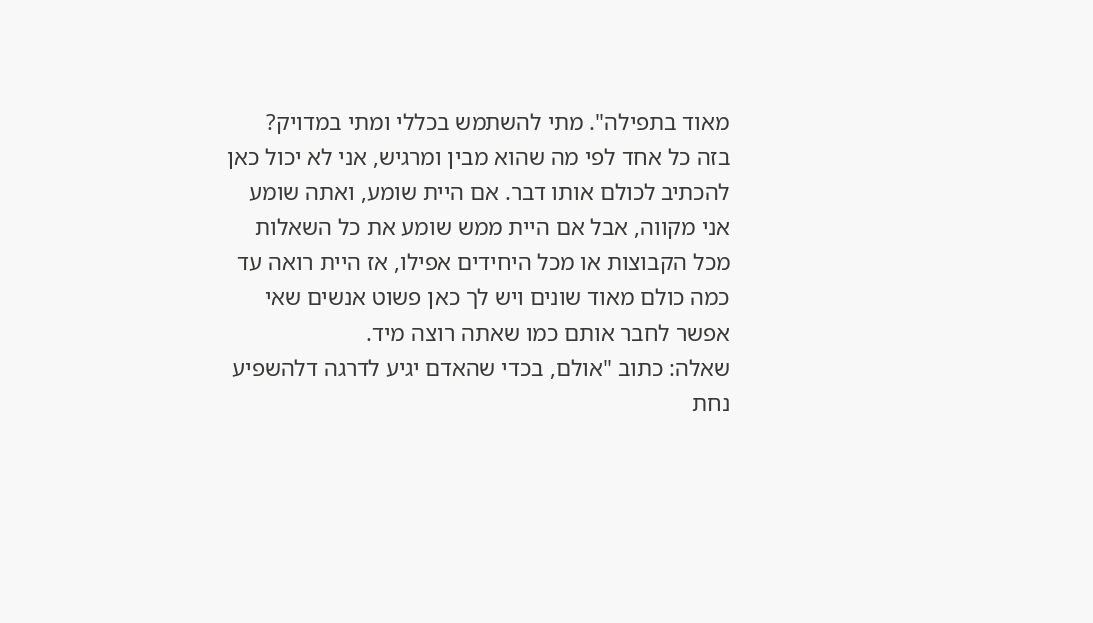מאוד בתפילה". מתי להשתמש בכללי ומתי במדויק?
בזה כל אחד לפי מה שהוא מבין ומרגיש, אני לא יכול כאן להכתיב לכולם אותו דבר. אם היית שומע, ואתה שומע אני מקווה, אבל אם היית ממש שומע את כל השאלות מכל הקבוצות או מכל היחידים אפילו, אז היית רואה עד כמה כולם מאוד שונים ויש לך כאן פשוט אנשים שאי אפשר לחבר אותם כמו שאתה רוצה מיד.
שאלה: כתוב "אולם, בכדי שהאדם יגיע לדרגה דלהשפיע נחת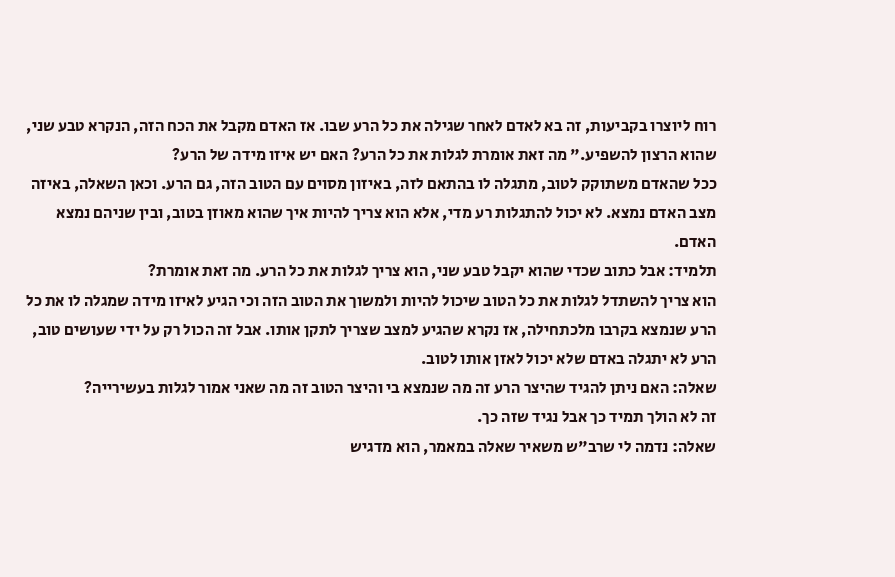רוח ליוצרו בקביעות, זה בא לאדם לאחר שגילה את כל הרע שבו. אז האדם מקבל את הכח הזה, הנקרא טבע שני, שהוא הרצון להשפיע." מה זאת אומרת לגלות את כל הרע? האם יש איזו מידה של הרע?
ככל שהאדם משתוקק לטוב, מתגלה לו בהתאם לזה, באיזון מסוים עם הטוב הזה, גם הרע. וכאן השאלה, באיזה מצב האדם נמצא. לא יכול להתגלות רע מדי, אלא הוא צריך להיות איך שהוא מאוזן בטוב, ובין שניהם נמצא האדם.
תלמיד: אבל כתוב שכדי שהוא יקבל טבע שני, הוא צריך לגלות את כל הרע. מה זאת אומרת?
הוא צריך להשתדל לגלות את כל הטוב שיכול להיות ולמשוך את הטוב הזה וכי הגיע לאיזו מידה שמגלה לו את כל הרע שנמצא בקרבו מלכתחילה, אז נקרא שהגיע למצב שצריך לתקן אותו. אבל זה הכול רק על ידי שעושים טוב, הרע לא יתגלה באדם שלא יכול לאזן אותו לטוב.
שאלה: האם ניתן להגיד שהיצר הרע זה מה שנמצא בי והיצר הטוב זה מה שאני אמור לגלות בעשירייה?
זה לא הולך תמיד כך אבל נגיד שזה כך.
שאלה: נדמה לי שרב"ש משאיר שאלה במאמר, הוא מדגיש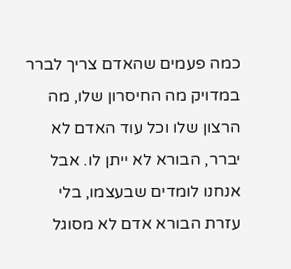כמה פעמים שהאדם צריך לברר במדויק מה החיסרון שלו, מה הרצון שלו וכל עוד האדם לא יברר, הבורא לא ייתן לו. אבל אנחנו לומדים שבעצמו, בלי עזרת הבורא אדם לא מסוגל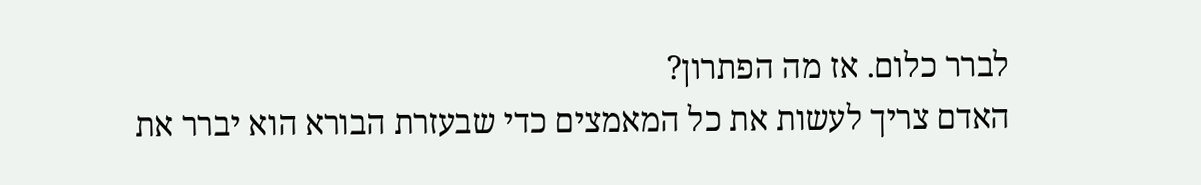לברר כלום. אז מה הפתרון?
האדם צריך לעשות את כל המאמצים כדי שבעזרת הבורא הוא יברר את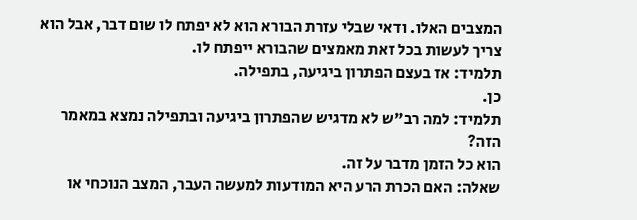המצבים האלו. ודאי שבלי עזרת הבורא הוא לא יפתח לו שום דבר, אבל הוא צריך לעשות בכל זאת מאמצים שהבורא ייפתח לו.
תלמיד: אז בעצם הפתרון ביגיעה, בתפילה.
כן.
תלמיד: למה רב"ש לא מדגיש שהפתרון ביגיעה ובתפילה נמצא במאמר הזה?
הוא כל הזמן מדבר על זה.
שאלה: האם הכרת הרע היא המודעות למעשה העבר, המצב הנוכחי או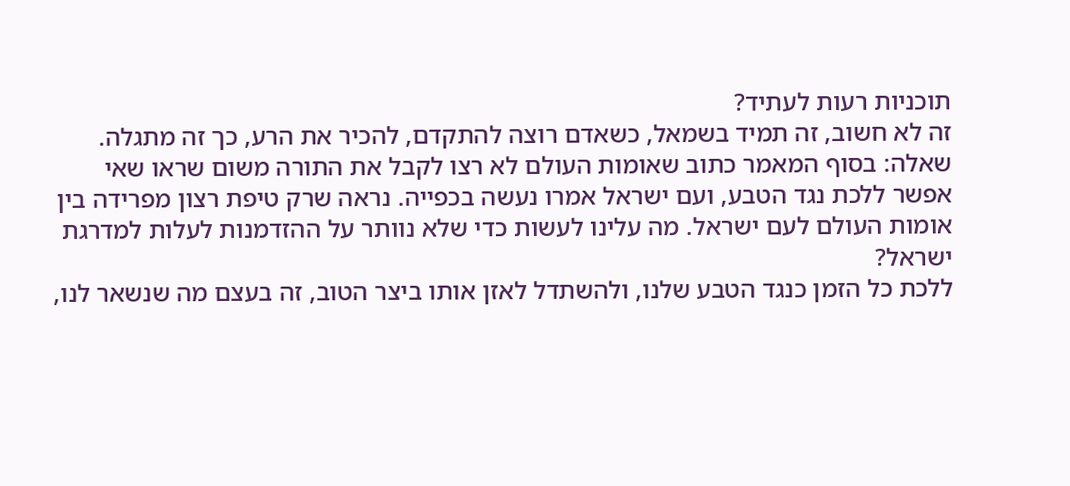תוכניות רעות לעתיד?
זה לא חשוב, זה תמיד בשמאל, כשאדם רוצה להתקדם, להכיר את הרע, כך זה מתגלה.
שאלה: בסוף המאמר כתוב שאומות העולם לא רצו לקבל את התורה משום שראו שאי אפשר ללכת נגד הטבע, ועם ישראל אמרו נעשה בכפייה. נראה שרק טיפת רצון מפרידה בין אומות העולם לעם ישראל. מה עלינו לעשות כדי שלא נוותר על ההזדמנות לעלות למדרגת ישראל?
ללכת כל הזמן כנגד הטבע שלנו, ולהשתדל לאזן אותו ביצר הטוב, זה בעצם מה שנשאר לנו,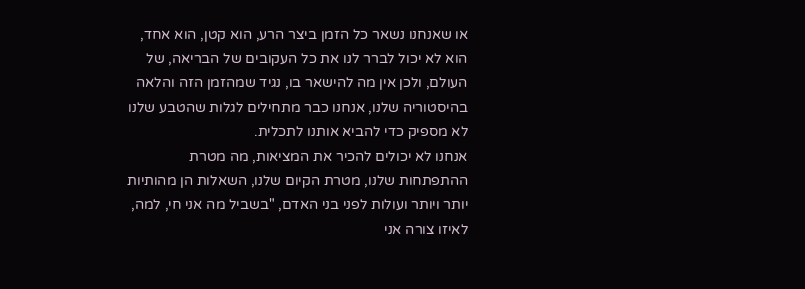או שאנחנו נשאר כל הזמן ביצר הרע, הוא קטן, הוא אחד, הוא לא יכול לברר לנו את כל העקובים של הבריאה, של העולם, ולכן אין מה להישאר בו, נגיד שמהזמן הזה והלאה בהיסטוריה שלנו, אנחנו כבר מתחילים לגלות שהטבע שלנו לא מספיק כדי להביא אותנו לתכלית.
אנחנו לא יכולים להכיר את המציאות, מה מטרת ההתפתחות שלנו, מטרת הקיום שלנו, השאלות הן מהותיות יותר ויותר ועולות לפני בני האדם, "בשביל מה אני חי, למה, לאיזו צורה אני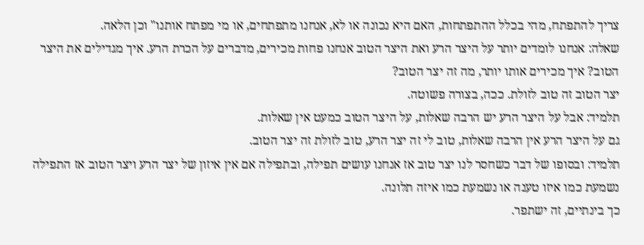צריך להתפתח, מהי בכלל ההתפתחות, האם היא נכונה או לא, אנחנו מתפתחים, או מי מפתח אותנו" וכן הלאה.
שאלה: אנחנו לומדים יותר על היצר הרע ואת היצר הטוב אנחנו פחות מכירים, מדברים על הכרת הרע. איך מגדילים את היצר הטוב? איך מכירים אותו יותר, מה זה יצר הטוב?
יצר הטוב זה טוב לזולת. ככה, בצורה פשוטה.
תלמיד: אבל על היצר הרע יש הרבה שאלות, על היצר הטוב כמעט אין שאלות.
גם על היצר הרע אין הרבה שאלות, טוב לי זה יצר הרע, טוב לזולת זה יצר הטוב.
תלמיד: ובסופו של דבר כשחסר לנו יצר טוב אז אנחנו עושים תפילה, ובתפילה אם אין איזון של יצר הרע ויצר הטוב אז התפילה נשמעת כמו איזו טענה או נשמעת כמו איזה תלונה.
כך בינתיים, זה ישתפר.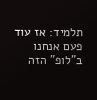תלמיד: אז עוד פעם אנחנו ב"לופ" הזה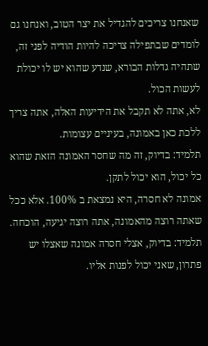שאנחנו צריכים להגדיל את יצר הטוב, ואנחנו גם לומדים שבתפילה צריכה להיות הודיה לפני זה, שתהיה גדלות הבורא, שנדע שהוא יש לו יכולת לעשות הכול.
לא, אתה לא תקבל את הידיעות האלה, אתה צריך ללכת כאן באמונה, בעיניים עצומות.
תלמיד: בדיוק, זה מה שחסר האמונה הזאת שהוא כל יכול, הוא יכול לתקן.
אמונה לא חסרה, היא נמצאת ב 100%. אלא ככל שאתה רוצה מהאמונה, אתה רוצה יגיעה, הוכחה.
תלמיד: בדיוק, אצלי חסרה אמונה שאצלו יש פתרון, שאני יכול לפנות אליו.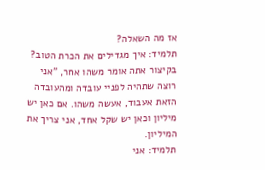אז מה השאלה?
תלמיד: איך מגדילים את הכרת הטוב?
בקיצור אתה אומר משהו אחר, "אני רוצה שתהיה לפניי עובדה ומהעובדה הזאת אעבוד, אעשה משהו. אם כאן יש מיליון וכאן יש שקל אחד, אני צריך את המיליון.
תלמיד: אני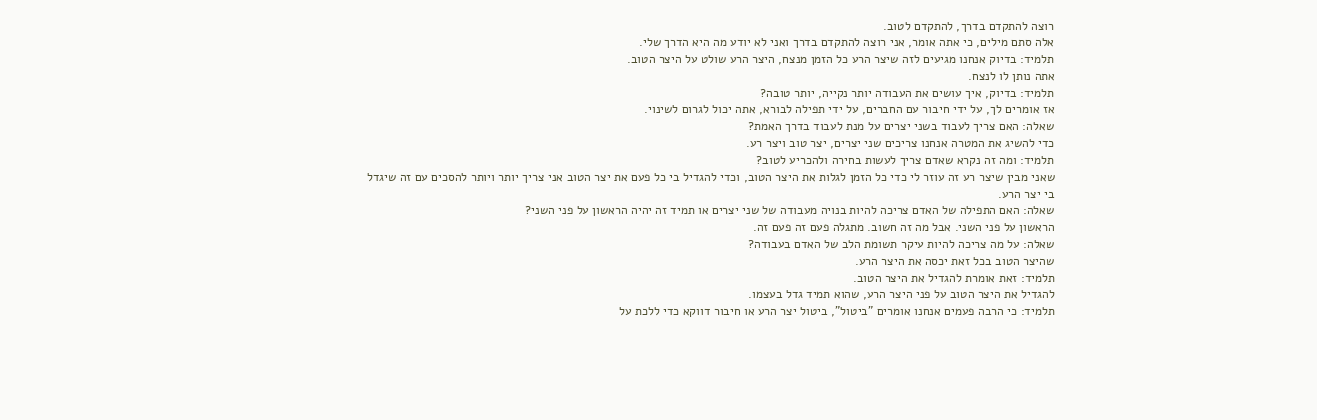רוצה להתקדם בדרך, להתקדם לטוב.
אלה סתם מילים, כי אתה אומר, אני רוצה להתקדם בדרך ואני לא יודע מה היא הדרך שלי.
תלמיד: בדיוק אנחנו מגיעים לזה שיצר הרע כל הזמן מנצח, היצר הרע שולט על היצר הטוב.
אתה נותן לו לנצח.
תלמיד: בדיוק, איך עושים את העבודה יותר נקייה, יותר טובה?
אז אומרים לך, על ידי חיבור עם החברים, על ידי תפילה לבורא, אתה יכול לגרום לשינוי.
שאלה: האם צריך לעבוד בשני יצרים על מנת לעבוד בדרך האמת?
כדי להשיג את המטרה אנחנו צריכים שני יצרים, יצר טוב ויצר רע.
תלמיד: ומה זה נקרא שאדם צריך לעשות בחירה ולהכריע לטוב?
שאני מבין שיצר רע זה עוזר לי כדי כל הזמן לגלות את היצר הטוב, וכדי להגדיל בי כל פעם את יצר הטוב אני צריך יותר ויותר להסכים עם זה שיגדל בי יצר הרע.
שאלה: האם התפילה של האדם צריכה להיות בנויה מעבודה של שני יצרים או תמיד זה יהיה הראשון על פני השני?
הראשון על פני השני. אבל מה זה חשוב. מתגלה פעם זה פעם זה.
שאלה: על מה צריכה להיות עיקר תשומת הלב של האדם בעבודה?
שהיצר הטוב בכל זאת יכסה את היצר הרע.
תלמיד: זאת אומרת להגדיל את היצר הטוב.
להגדיל את היצר הטוב על פני היצר הרע, שהוא תמיד גדל בעצמו.
תלמיד: כי הרבה פעמים אנחנו אומרים "ביטול", ביטול יצר הרע או חיבור דווקא כדי ללכת על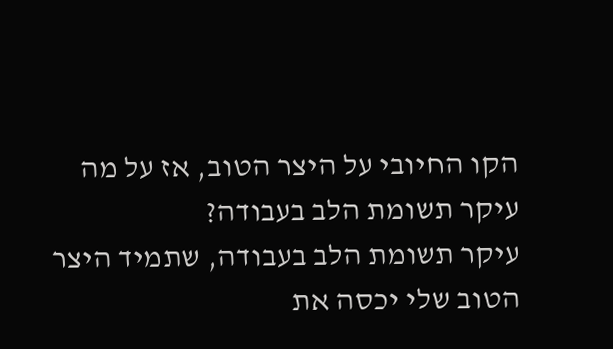הקו החיובי על היצר הטוב, אז על מה עיקר תשומת הלב בעבודה?
עיקר תשומת הלב בעבודה, שתמיד היצר הטוב שלי יכסה את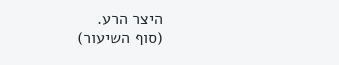היצר הרע.
(סוף השיעור)